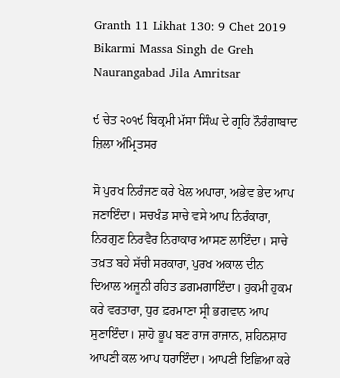Granth 11 Likhat 130: 9 Chet 2019 Bikarmi Massa Singh de Greh Naurangabad Jila Amritsar

੯ ਚੇਤ ੨੦੧੯ ਬਿਕ੍ਰਮੀ ਮੱਸਾ ਸਿੰਘ ਦੇ ਗ੍ਰਹਿ ਨੌਰੰਗਾਬਾਦ ਜ਼ਿਲਾ ਅੰਮ੍ਰਿਤਸਰ

ਸੋ ਪੁਰਖ ਨਿਰੰਜਣ ਕਰੇ ਖੇਲ ਅਪਾਰਾ, ਅਭੇਵ ਭੇਦ ਆਪ ਜਣਾਇੰਦਾ। ਸਚਖੰਡ ਸਾਚੇ ਵਸੇ ਆਪ ਨਿਰੰਕਾਰਾ, ਨਿਰਗੁਣ ਨਿਰਵੈਰ ਨਿਰਾਕਾਰ ਆਸਣ ਲਾਇੰਦਾ। ਸਾਚੇ ਤਖ਼ਤ ਬਹੇ ਸੱਚੀ ਸਰਕਾਰਾ, ਪੁਰਖ ਅਕਾਲ ਦੀਨ ਦਿਆਲ ਅਜੂਨੀ ਰਹਿਤ ਡਗਮਗਾਇੰਦਾ। ਹੁਕਮੀ ਹੁਕਮ ਕਰੇ ਵਰਤਾਰਾ, ਧੁਰ ਫ਼ਰਮਾਣਾ ਸ੍ਰੀ ਭਗਵਾਨ ਆਪ ਸੁਣਾਇੰਦਾ। ਸ਼ਾਹੋ ਭੂਪ ਬਣ ਰਾਜ ਰਾਜਾਨ, ਸ਼ਹਿਨਸ਼ਾਹ ਆਪਣੀ ਕਲ ਆਪ ਧਰਾਇੰਦਾ। ਆਪਣੀ ਇਛਿਆ ਕਰੇ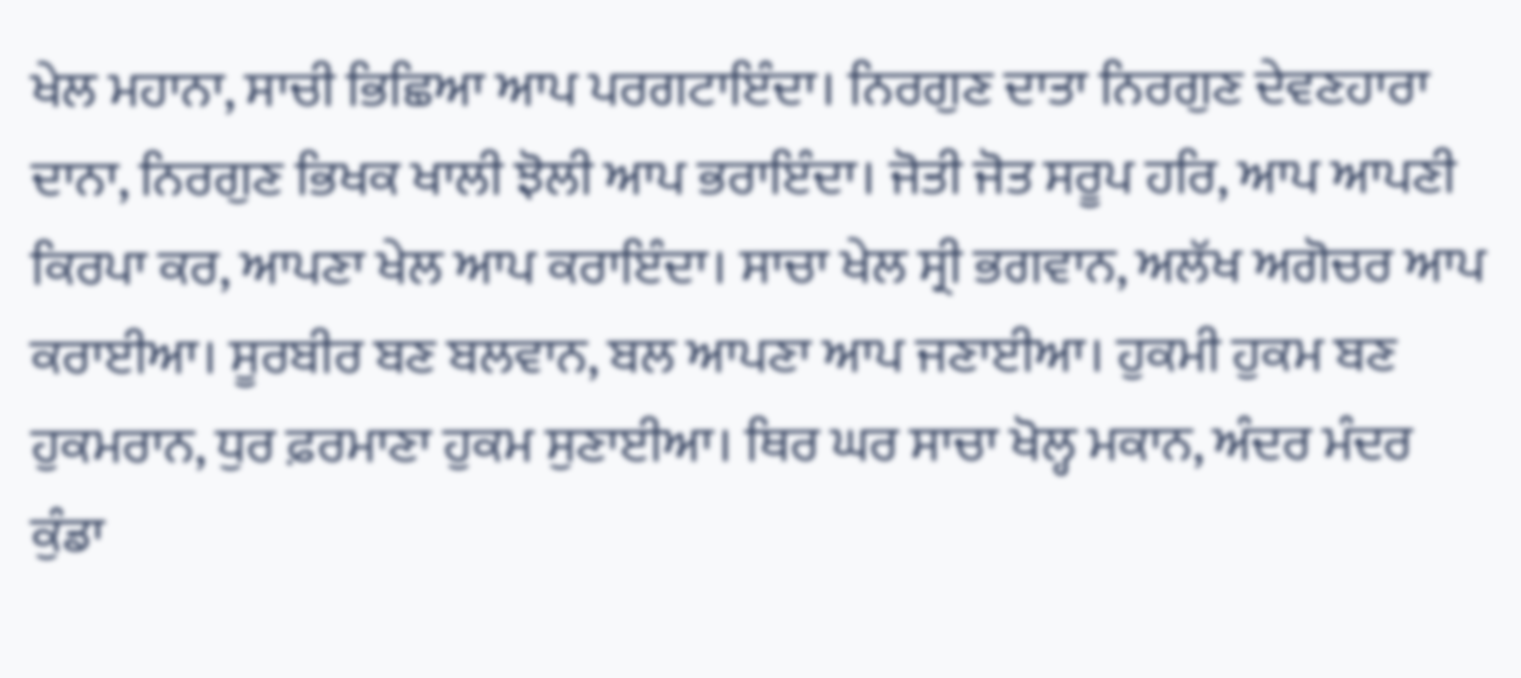ਖੇਲ ਮਹਾਨਾ, ਸਾਚੀ ਭਿਛਿਆ ਆਪ ਪਰਗਟਾਇੰਦਾ। ਨਿਰਗੁਣ ਦਾਤਾ ਨਿਰਗੁਣ ਦੇਵਣਹਾਰਾ ਦਾਨਾ, ਨਿਰਗੁਣ ਭਿਖਕ ਖਾਲੀ ਝੋਲੀ ਆਪ ਭਰਾਇੰਦਾ। ਜੋਤੀ ਜੋਤ ਸਰੂਪ ਹਰਿ, ਆਪ ਆਪਣੀ ਕਿਰਪਾ ਕਰ, ਆਪਣਾ ਖੇਲ ਆਪ ਕਰਾਇੰਦਾ। ਸਾਚਾ ਖੇਲ ਸ੍ਰੀ ਭਗਵਾਨ, ਅਲੱਖ ਅਗੋਚਰ ਆਪ ਕਰਾਈਆ। ਸੂਰਬੀਰ ਬਣ ਬਲਵਾਨ, ਬਲ ਆਪਣਾ ਆਪ ਜਣਾਈਆ। ਹੁਕਮੀ ਹੁਕਮ ਬਣ ਹੁਕਮਰਾਨ, ਧੁਰ ਫ਼ਰਮਾਣਾ ਹੁਕਮ ਸੁਣਾਈਆ। ਥਿਰ ਘਰ ਸਾਚਾ ਖੋਲ੍ਹ ਮਕਾਨ, ਅੰਦਰ ਮੰਦਰ ਕੁੰਡਾ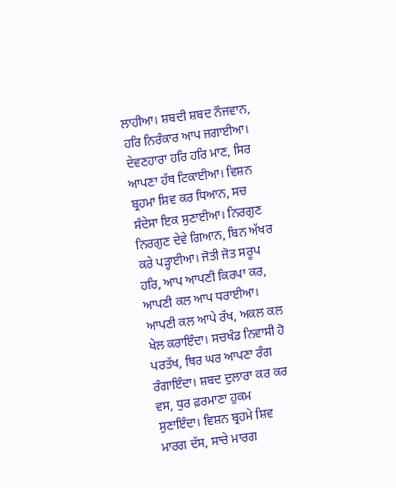ਲਾਹੀਆ। ਸ਼ਬਦੀ ਸ਼ਬਦ ਨੌਜਵਾਨ, ਹਰਿ ਨਿਰੰਕਾਰ ਆਪ ਜਗਾਈਆ। ਦੇਵਣਹਾਰਾ ਹਰਿ ਹਰਿ ਮਾਣ, ਸਿਰ ਆਪਣਾ ਹੱਥ ਟਿਕਾਈਆ। ਵਿਸ਼ਨ ਬ੍ਰਹਮਾ ਸ਼ਿਵ ਕਰ ਧਿਆਨ, ਸਚ ਸੰਦੇਸਾ ਇਕ ਸੁਣਾਈਆ। ਨਿਰਗੁਣ ਨਿਰਗੁਣ ਦੇਵੇ ਗਿਆਨ, ਬਿਨ ਅੱਖਰ ਕਰੇ ਪੜ੍ਹਾਈਆ। ਜੋਤੀ ਜੋਤ ਸਰੂਪ ਹਰਿ, ਆਪ ਆਪਣੀ ਕਿਰਪਾ ਕਰ, ਆਪਣੀ ਕਲ ਆਪ ਧਰਾਈਆ। ਆਪਣੀ ਕਲ ਆਪੇ ਰੱਖ, ਅਕਲ ਕਲ ਖੇਲ ਕਰਾਇੰਦਾ। ਸਚਖੰਡ ਨਿਵਾਸੀ ਹੋ ਪਰਤੱਖ, ਥਿਰ ਘਰ ਆਪਣਾ ਰੰਗ ਰੰਗਾਇੰਦਾ। ਸ਼ਬਦ ਦੁਲਾਰਾ ਕਰ ਕਰ ਵਸ, ਧੁਰ ਫ਼ਰਮਾਣਾ ਹੁਕਮ ਸੁਣਾਇੰਦਾ। ਵਿਸ਼ਨ ਬ੍ਰਹਮੇ ਸ਼ਿਵ ਮਾਰਗ ਦੱਸ, ਸਾਚੇ ਮਾਰਗ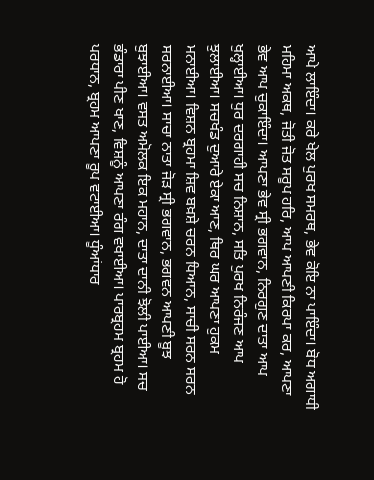ਆਪੇ ਲਾਇੰਦਾ। ਕਰੇ ਖੇਲ ਪੁਰਖ ਸਮਰਥ, ਭੇਵ ਕੋਇ ਨਾ ਪਾਇੰਦਾ। ਬੋਧ ਅਗਾਧੀ ਮਹਿਮਾ ਅਕਥ, ਜੋਤੀ ਜੋਤ ਸਰੂਪ ਹਰਿ, ਆਪ ਆਪਣੀ ਕਿਰਪਾ ਕਰ, ਆਪਣਾ ਭੇਵ ਆਪ ਚੁਕਾਇੰਦਾ। ਆਪਣਾ ਭੇਵ ਸ੍ਰੀ ਭਗਵਾਨ, ਨਿਰਗੁਣ ਦਾਤਾ ਆਪ ਖੁਲ੍ਹਾਈਆ। ਧੁਰ ਦਰਗਾਹੀ ਸਚ ਨਿਸ਼ਾਨ, ਸਤਿ ਪੁਰਖ ਨਿਰੰਜਣ ਆਪ ਝੁਲਾਈਆ। ਸਚਖੰਡ ਦੁਆਰੇ ਏਕਾ ਆਣ, ਥਿਰ ਘਰ ਆਪਣਾ ਹੁਕਮ ਮਨਾਈਆ। ਵਿਸ਼ਨ ਬ੍ਰਹਮਾ ਸ਼ਿਵ ਬਖ਼ਸ਼ੇ ਚਰਨ ਧਿਆਨ, ਸਾਚੀ ਸਰਨ ਸਰਨ ਸਰਨਾਈਆ। ਸਾਚਾ ਨਾਤਾ ਜੋੜ ਸ੍ਰੀ ਭਗਵਾਨ, ਭਗਵਨ ਆਪਣੀ ਬੂਝ ਬੁਝਾਈਆ। ਵਸਤ ਅਮੋਲਕ ਇਕ ਮਹਾਨ, ਦਾਤਾ ਦਾਨੀ ਝੋਲੀ ਪਾਈਆ। ਸਚ ਭੰਡਾਰਾ ਪੀਣ ਖਾਣ, ਵਿਸ਼ਨੂੰ ਆਪਣਾ ਰੰਗ ਵਖਾਈਆ। ਪਾਰਬ੍ਰਹਮ ਬ੍ਰਹਮ ਹੋ ਪਰਧਾਨ, ਬ੍ਰਹਮ ਆਪਣਾ ਰੂਪ ਵਟਾਈਆ। ਧੂੰਆਂਧਾਰ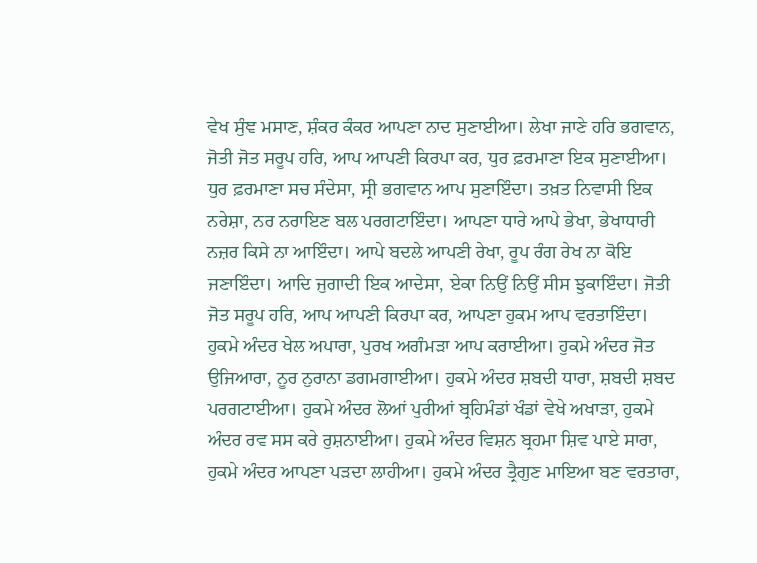ਵੇਖ ਸੁੰਞ ਮਸਾਣ, ਸ਼ੰਕਰ ਕੰਕਰ ਆਪਣਾ ਨਾਦ ਸੁਣਾਈਆ। ਲੇਖਾ ਜਾਣੇ ਹਰਿ ਭਗਵਾਨ, ਜੋਤੀ ਜੋਤ ਸਰੂਪ ਹਰਿ, ਆਪ ਆਪਣੀ ਕਿਰਪਾ ਕਰ, ਧੁਰ ਫ਼ਰਮਾਣਾ ਇਕ ਸੁਣਾਈਆ। ਧੁਰ ਫ਼ਰਮਾਣਾ ਸਚ ਸੰਦੇਸਾ, ਸ੍ਰੀ ਭਗਵਾਨ ਆਪ ਸੁਣਾਇੰਦਾ। ਤਖ਼ਤ ਨਿਵਾਸੀ ਇਕ ਨਰੇਸ਼ਾ, ਨਰ ਨਰਾਇਣ ਬਲ ਪਰਗਟਾਇੰਦਾ। ਆਪਣਾ ਧਾਰੇ ਆਪੇ ਭੇਖਾ, ਭੇਖਾਧਾਰੀ ਨਜ਼ਰ ਕਿਸੇ ਨਾ ਆਇੰਦਾ। ਆਪੇ ਬਦਲੇ ਆਪਣੀ ਰੇਖਾ, ਰੂਪ ਰੰਗ ਰੇਖ ਨਾ ਕੋਇ ਜਣਾਇੰਦਾ। ਆਦਿ ਜੁਗਾਦੀ ਇਕ ਆਦੇਸਾ, ਏਕਾ ਨਿਉਂ ਨਿਉਂ ਸੀਸ ਝੁਕਾਇੰਦਾ। ਜੋਤੀ ਜੋਤ ਸਰੂਪ ਹਰਿ, ਆਪ ਆਪਣੀ ਕਿਰਪਾ ਕਰ, ਆਪਣਾ ਹੁਕਮ ਆਪ ਵਰਤਾਇੰਦਾ। ਹੁਕਮੇ ਅੰਦਰ ਖੇਲ ਅਪਾਰਾ, ਪੁਰਖ ਅਗੰਮੜਾ ਆਪ ਕਰਾਈਆ। ਹੁਕਮੇ ਅੰਦਰ ਜੋਤ ਉਜਿਆਰਾ, ਨੂਰ ਨੁਰਾਨਾ ਡਗਮਗਾਈਆ। ਹੁਕਮੇ ਅੰਦਰ ਸ਼ਬਦੀ ਧਾਰਾ, ਸ਼ਬਦੀ ਸ਼ਬਦ ਪਰਗਟਾਈਆ। ਹੁਕਮੇ ਅੰਦਰ ਲੋਆਂ ਪੁਰੀਆਂ ਬ੍ਰਹਿਮੰਡਾਂ ਖੰਡਾਂ ਵੇਖੇ ਅਖਾੜਾ, ਹੁਕਮੇ ਅੰਦਰ ਰਵ ਸਸ ਕਰੇ ਰੁਸ਼ਨਾਈਆ। ਹੁਕਮੇ ਅੰਦਰ ਵਿਸ਼ਨ ਬ੍ਰਹਮਾ ਸ਼ਿਵ ਪਾਏ ਸਾਰਾ, ਹੁਕਮੇ ਅੰਦਰ ਆਪਣਾ ਪੜਦਾ ਲਾਹੀਆ। ਹੁਕਮੇ ਅੰਦਰ ਤ੍ਰੈਗੁਣ ਮਾਇਆ ਬਣ ਵਰਤਾਰਾ,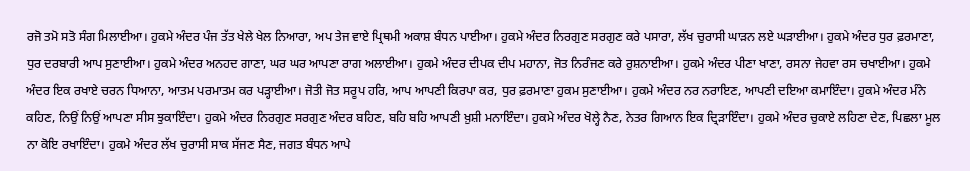ਰਜੋ ਤਮੋ ਸਤੋ ਸੰਗ ਮਿਲਾਈਆ। ਹੁਕਮੇ ਅੰਦਰ ਪੰਜ ਤੱਤ ਖੇਲੇ ਖੇਲ ਨਿਆਰਾ, ਅਪ ਤੇਜ ਵਾਏ ਪ੍ਰਿਥਮੀ ਅਕਾਸ਼ ਬੰਧਨ ਪਾਈਆ। ਹੁਕਮੇ ਅੰਦਰ ਨਿਰਗੁਣ ਸਰਗੁਣ ਕਰੇ ਪਸਾਰਾ, ਲੱਖ ਚੁਰਾਸੀ ਘਾੜਨ ਲਏ ਘੜਾਈਆ। ਹੁਕਮੇ ਅੰਦਰ ਧੁਰ ਫ਼ਰਮਾਣਾ, ਧੁਰ ਦਰਬਾਰੀ ਆਪ ਸੁਣਾਈਆ। ਹੁਕਮੇ ਅੰਦਰ ਅਨਹਦ ਗਾਣਾ, ਘਰ ਘਰ ਆਪਣਾ ਰਾਗ ਅਲਾਈਆ। ਹੁਕਮੇ ਅੰਦਰ ਦੀਪਕ ਦੀਪ ਮਹਾਨਾ, ਜੋਤ ਨਿਰੰਜਣ ਕਰੇ ਰੁਸ਼ਨਾਈਆ। ਹੁਕਮੇ ਅੰਦਰ ਪੀਣਾ ਖਾਣਾ, ਰਸਨਾ ਜੇਹਵਾ ਰਸ ਚਖਾਈਆ। ਹੁਕਮੇ ਅੰਦਰ ਇਕ ਰਖਾਏ ਚਰਨ ਧਿਆਨਾ, ਆਤਮ ਪਰਮਾਤਮ ਕਰ ਪੜ੍ਹਾਈਆ। ਜੋਤੀ ਜੋਤ ਸਰੂਪ ਹਰਿ, ਆਪ ਆਪਣੀ ਕਿਰਪਾ ਕਰ, ਧੁਰ ਫ਼ਰਮਾਣਾ ਹੁਕਮ ਸੁਣਾਈਆ। ਹੁਕਮੇ ਅੰਦਰ ਨਰ ਨਰਾਇਣ, ਆਪਣੀ ਦਇਆ ਕਮਾਇੰਦਾ। ਹੁਕਮੇ ਅੰਦਰ ਮੰਨੇ ਕਹਿਣ, ਨਿਉਂ ਨਿਉਂ ਆਪਣਾ ਸੀਸ ਝੁਕਾਇੰਦਾ। ਹੁਕਮੇ ਅੰਦਰ ਨਿਰਗੁਣ ਸਰਗੁਣ ਅੰਦਰ ਬਹਿਣ, ਬਹਿ ਬਹਿ ਆਪਣੀ ਖ਼ੁਸ਼ੀ ਮਨਾਇੰਦਾ। ਹੁਕਮੇ ਅੰਦਰ ਖੋਲ੍ਹੇ ਨੈਣ, ਨੇਤਰ ਗਿਆਨ ਇਕ ਦ੍ਰਿੜਾਇੰਦਾ। ਹੁਕਮੇ ਅੰਦਰ ਚੁਕਾਏ ਲਹਿਣਾ ਦੇਣ, ਪਿਛਲਾ ਮੂਲ ਨਾ ਕੋਇ ਰਖਾਇੰਦਾ। ਹੁਕਮੇ ਅੰਦਰ ਲੱਖ ਚੁਰਾਸੀ ਸਾਕ ਸੱਜਣ ਸੈਣ, ਜਗਤ ਬੰਧਨ ਆਪੇ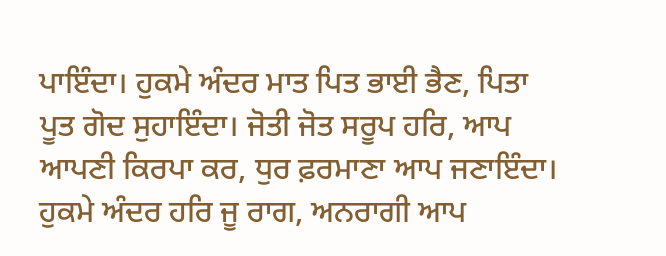ਪਾਇੰਦਾ। ਹੁਕਮੇ ਅੰਦਰ ਮਾਤ ਪਿਤ ਭਾਈ ਭੈਣ, ਪਿਤਾ ਪੂਤ ਗੋਦ ਸੁਹਾਇੰਦਾ। ਜੋਤੀ ਜੋਤ ਸਰੂਪ ਹਰਿ, ਆਪ ਆਪਣੀ ਕਿਰਪਾ ਕਰ, ਧੁਰ ਫ਼ਰਮਾਣਾ ਆਪ ਜਣਾਇੰਦਾ। ਹੁਕਮੇ ਅੰਦਰ ਹਰਿ ਜੂ ਰਾਗ, ਅਨਰਾਗੀ ਆਪ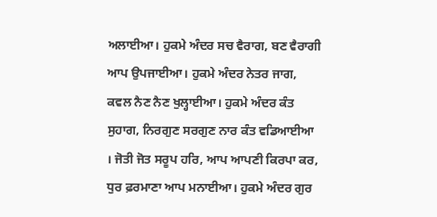ਅਲਾਈਆ। ਹੁਕਮੇ ਅੰਦਰ ਸਚ ਵੈਰਾਗ, ਬਣ ਵੈਰਾਗੀ ਆਪ ਉਪਜਾਈਆ। ਹੁਕਮੇ ਅੰਦਰ ਨੇਤਰ ਜਾਗ, ਕਵਲ ਨੈਣ ਨੈਣ ਖੁਲ੍ਹਾਈਆ। ਹੁਕਮੇ ਅੰਦਰ ਕੰਤ ਸੁਹਾਗ, ਨਿਰਗੁਣ ਸਰਗੁਣ ਨਾਰ ਕੰਤ ਵਡਿਆਈਆ । ਜੋਤੀ ਜੋਤ ਸਰੂਪ ਹਰਿ, ਆਪ ਆਪਣੀ ਕਿਰਪਾ ਕਰ, ਧੁਰ ਫ਼ਰਮਾਣਾ ਆਪ ਮਨਾਈਆ। ਹੁਕਮੇ ਅੰਦਰ ਗੁਰ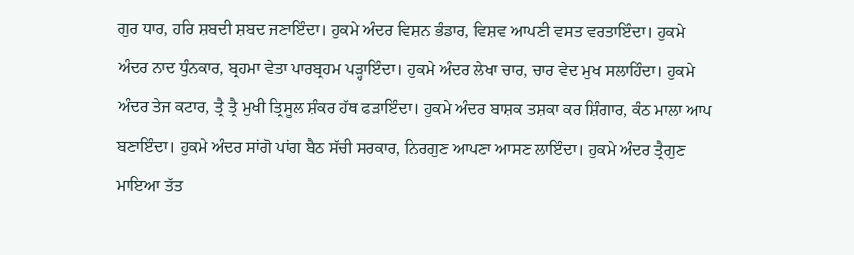ਗੁਰ ਧਾਰ, ਹਰਿ ਸ਼ਬਦੀ ਸ਼ਬਦ ਜਣਾਇੰਦਾ। ਹੁਕਮੇ ਅੰਦਰ ਵਿਸ਼ਨ ਭੰਡਾਰ, ਵਿਸ਼ਵ ਆਪਣੀ ਵਸਤ ਵਰਤਾਇੰਦਾ। ਹੁਕਮੇ ਅੰਦਰ ਨਾਦ ਧੁੰਨਕਾਰ, ਬ੍ਰਹਮਾ ਵੇਤਾ ਪਾਰਬ੍ਰਹਮ ਪੜ੍ਹਾਇੰਦਾ। ਹੁਕਮੇ ਅੰਦਰ ਲੇਖਾ ਚਾਰ, ਚਾਰ ਵੇਦ ਮੁਖ ਸਲਾਹਿੰਦਾ। ਹੁਕਮੇ ਅੰਦਰ ਤੇਜ ਕਟਾਰ, ਤ੍ਰੈ ਤ੍ਰੈ ਮੁਖੀ ਤ੍ਰਿਸੂਲ ਸ਼ੰਕਰ ਹੱਥ ਫੜਾਇੰਦਾ। ਹੁਕਮੇ ਅੰਦਰ ਬਾਸ਼ਕ ਤਸ਼ਕਾ ਕਰ ਸ਼ਿੰਗਾਰ, ਕੰਠ ਮਾਲਾ ਆਪ ਬਣਾਇੰਦਾ। ਹੁਕਮੇ ਅੰਦਰ ਸਾਂਗੋ ਪਾਂਗ ਬੈਠ ਸੱਚੀ ਸਰਕਾਰ, ਨਿਰਗੁਣ ਆਪਣਾ ਆਸਣ ਲਾਇੰਦਾ। ਹੁਕਮੇ ਅੰਦਰ ਤ੍ਰੈਗੁਣ ਮਾਇਆ ਤੱਤ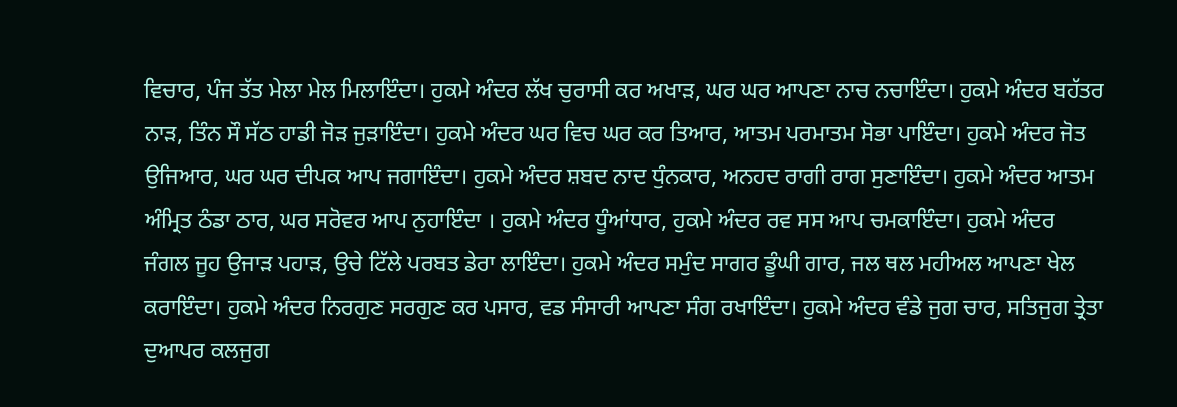ਵਿਚਾਰ, ਪੰਜ ਤੱਤ ਮੇਲਾ ਮੇਲ ਮਿਲਾਇੰਦਾ। ਹੁਕਮੇ ਅੰਦਰ ਲੱਖ ਚੁਰਾਸੀ ਕਰ ਅਖਾੜ, ਘਰ ਘਰ ਆਪਣਾ ਨਾਚ ਨਚਾਇੰਦਾ। ਹੁਕਮੇ ਅੰਦਰ ਬਹੱਤਰ ਨਾੜ, ਤਿੰਨ ਸੌ ਸੱਠ ਹਾਡੀ ਜੋੜ ਜੁੜਾਇੰਦਾ। ਹੁਕਮੇ ਅੰਦਰ ਘਰ ਵਿਚ ਘਰ ਕਰ ਤਿਆਰ, ਆਤਮ ਪਰਮਾਤਮ ਸੋਭਾ ਪਾਇੰਦਾ। ਹੁਕਮੇ ਅੰਦਰ ਜੋਤ ਉਜਿਆਰ, ਘਰ ਘਰ ਦੀਪਕ ਆਪ ਜਗਾਇੰਦਾ। ਹੁਕਮੇ ਅੰਦਰ ਸ਼ਬਦ ਨਾਦ ਧੁੰਨਕਾਰ, ਅਨਹਦ ਰਾਗੀ ਰਾਗ ਸੁਣਾਇੰਦਾ। ਹੁਕਮੇ ਅੰਦਰ ਆਤਮ ਅੰਮ੍ਰਿਤ ਠੰਡਾ ਠਾਰ, ਘਰ ਸਰੋਵਰ ਆਪ ਨੁਹਾਇੰਦਾ । ਹੁਕਮੇ ਅੰਦਰ ਧੂੰਆਂਧਾਰ, ਹੁਕਮੇ ਅੰਦਰ ਰਵ ਸਸ ਆਪ ਚਮਕਾਇੰਦਾ। ਹੁਕਮੇ ਅੰਦਰ ਜੰਗਲ ਜੂਹ ਉਜਾੜ ਪਹਾੜ, ਉਚੇ ਟਿੱਲੇ ਪਰਬਤ ਡੇਰਾ ਲਾਇੰਦਾ। ਹੁਕਮੇ ਅੰਦਰ ਸਮੁੰਦ ਸਾਗਰ ਡੂੰਘੀ ਗਾਰ, ਜਲ ਥਲ ਮਹੀਅਲ ਆਪਣਾ ਖੇਲ ਕਰਾਇੰਦਾ। ਹੁਕਮੇ ਅੰਦਰ ਨਿਰਗੁਣ ਸਰਗੁਣ ਕਰ ਪਸਾਰ, ਵਡ ਸੰਸਾਰੀ ਆਪਣਾ ਸੰਗ ਰਖਾਇੰਦਾ। ਹੁਕਮੇ ਅੰਦਰ ਵੰਡੇ ਜੁਗ ਚਾਰ, ਸਤਿਜੁਗ ਤ੍ਰੇਤਾ ਦੁਆਪਰ ਕਲਜੁਗ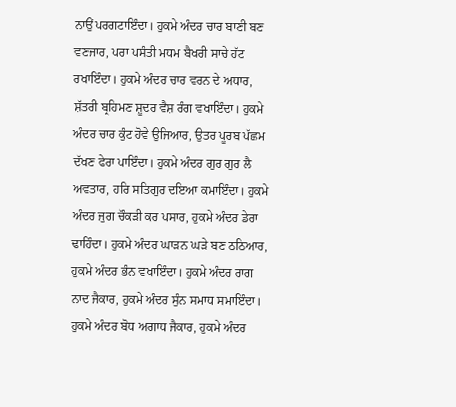ਨਾਉਂ ਪਰਗਟਾਇੰਦਾ। ਹੁਕਮੇ ਅੰਦਰ ਚਾਰ ਬਾਣੀ ਬਣ ਵਣਜਾਰ, ਪਰਾ ਪਸੰਤੀ ਮਧਮ ਬੈਖਰੀ ਸਾਚੇ ਹੱਟ ਰਖਾਇੰਦਾ। ਹੁਕਮੇ ਅੰਦਰ ਚਾਰ ਵਰਨ ਦੇ ਅਧਾਰ, ਸ਼ੱਤਰੀ ਬ੍ਰਹਿਮਣ ਸ਼ੂਦਰ ਵੈਸ਼ ਰੰਗ ਵਖਾਇੰਦਾ। ਹੁਕਮੇ ਅੰਦਰ ਚਾਰ ਕੁੰਟ ਹੋਵੇ ਉਜਿਆਰ, ਉਤਰ ਪੂਰਬ ਪੱਛਮ ਦੱਖਣ ਫੇਰਾ ਪਾਇੰਦਾ। ਹੁਕਮੇ ਅੰਦਰ ਗੁਰ ਗੁਰ ਲੈ ਅਵਤਾਰ, ਹਰਿ ਸਤਿਗੁਰ ਦਇਆ ਕਮਾਇੰਦਾ। ਹੁਕਮੇ ਅੰਦਰ ਜੁਗ ਚੌਕੜੀ ਕਰ ਪਸਾਰ, ਹੁਕਮੇ ਅੰਦਰ ਡੇਰਾ ਢਾਹਿੰਦਾ। ਹੁਕਮੇ ਅੰਦਰ ਘਾੜਨ ਘੜੇ ਬਣ ਠਠਿਆਰ, ਹੁਕਮੇ ਅੰਦਰ ਭੰਨ ਵਖਾਇੰਦਾ। ਹੁਕਮੇ ਅੰਦਰ ਰਾਗ ਨਾਦ ਜੈਕਾਰ, ਹੁਕਮੇ ਅੰਦਰ ਸੁੰਨ ਸਮਾਧ ਸਮਾਇੰਦਾ। ਹੁਕਮੇ ਅੰਦਰ ਬੋਧ ਅਗਾਧ ਜੈਕਾਰ, ਹੁਕਮੇ ਅੰਦਰ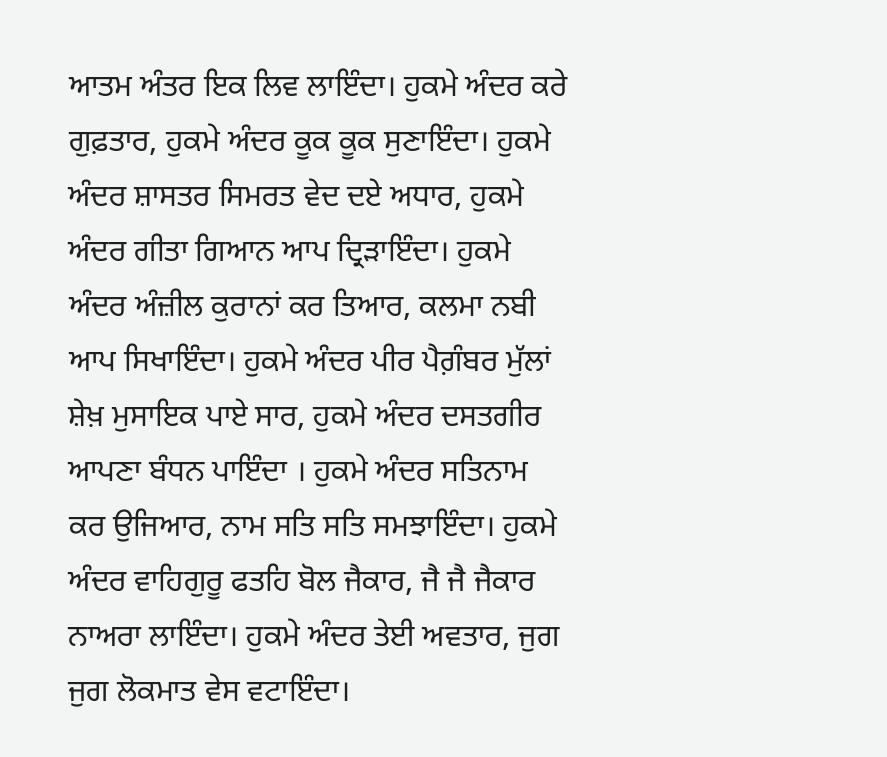ਆਤਮ ਅੰਤਰ ਇਕ ਲਿਵ ਲਾਇੰਦਾ। ਹੁਕਮੇ ਅੰਦਰ ਕਰੇ ਗੁਫ਼ਤਾਰ, ਹੁਕਮੇ ਅੰਦਰ ਕੂਕ ਕੂਕ ਸੁਣਾਇੰਦਾ। ਹੁਕਮੇ ਅੰਦਰ ਸ਼ਾਸਤਰ ਸਿਮਰਤ ਵੇਦ ਦਏ ਅਧਾਰ, ਹੁਕਮੇ ਅੰਦਰ ਗੀਤਾ ਗਿਆਨ ਆਪ ਦ੍ਰਿੜਾਇੰਦਾ। ਹੁਕਮੇ ਅੰਦਰ ਅੰਜ਼ੀਲ ਕੁਰਾਨਾਂ ਕਰ ਤਿਆਰ, ਕਲਮਾ ਨਬੀ ਆਪ ਸਿਖਾਇੰਦਾ। ਹੁਕਮੇ ਅੰਦਰ ਪੀਰ ਪੈਗ਼ੰਬਰ ਮੁੱਲਾਂ ਸ਼ੇਖ਼ ਮੁਸਾਇਕ ਪਾਏ ਸਾਰ, ਹੁਕਮੇ ਅੰਦਰ ਦਸਤਗੀਰ ਆਪਣਾ ਬੰਧਨ ਪਾਇੰਦਾ । ਹੁਕਮੇ ਅੰਦਰ ਸਤਿਨਾਮ ਕਰ ਉਜਿਆਰ, ਨਾਮ ਸਤਿ ਸਤਿ ਸਮਝਾਇੰਦਾ। ਹੁਕਮੇ ਅੰਦਰ ਵਾਹਿਗੁਰੂ ਫਤਹਿ ਬੋਲ ਜੈਕਾਰ, ਜੈ ਜੈ ਜੈਕਾਰ ਨਾਅਰਾ ਲਾਇੰਦਾ। ਹੁਕਮੇ ਅੰਦਰ ਤੇਈ ਅਵਤਾਰ, ਜੁਗ ਜੁਗ ਲੋਕਮਾਤ ਵੇਸ ਵਟਾਇੰਦਾ।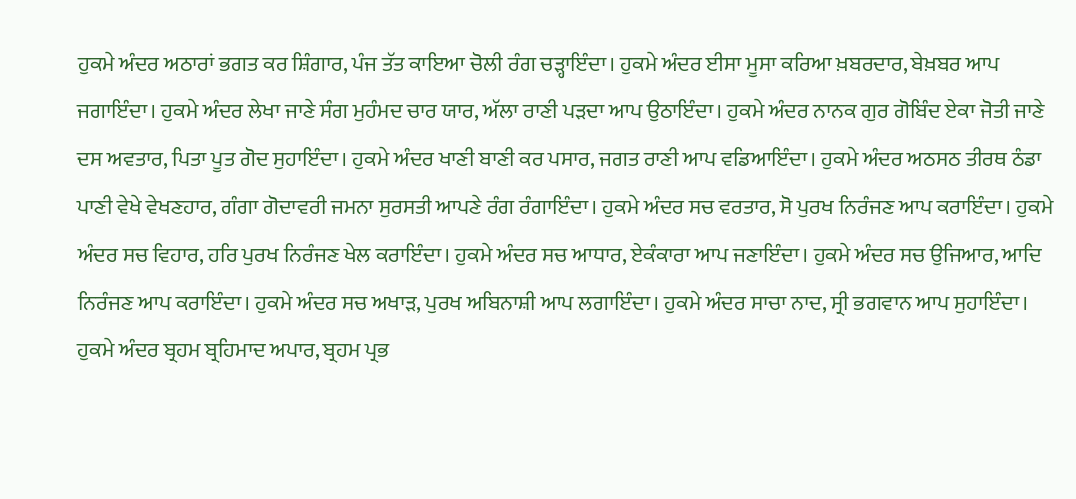ਹੁਕਮੇ ਅੰਦਰ ਅਠਾਰਾਂ ਭਗਤ ਕਰ ਸ਼ਿੰਗਾਰ, ਪੰਜ ਤੱਤ ਕਾਇਆ ਚੋਲੀ ਰੰਗ ਚੜ੍ਹਾਇੰਦਾ। ਹੁਕਮੇ ਅੰਦਰ ਈਸਾ ਮੂਸਾ ਕਰਿਆ ਖ਼ਬਰਦਾਰ, ਬੇਖ਼ਬਰ ਆਪ ਜਗਾਇੰਦਾ। ਹੁਕਮੇ ਅੰਦਰ ਲੇਖਾ ਜਾਣੇ ਸੰਗ ਮੁਹੰਮਦ ਚਾਰ ਯਾਰ, ਅੱਲਾ ਰਾਣੀ ਪੜਦਾ ਆਪ ਉਠਾਇੰਦਾ। ਹੁਕਮੇ ਅੰਦਰ ਨਾਨਕ ਗੁਰ ਗੋਬਿੰਦ ਏਕਾ ਜੋਤੀ ਜਾਣੇ ਦਸ ਅਵਤਾਰ, ਪਿਤਾ ਪੂਤ ਗੋਦ ਸੁਹਾਇੰਦਾ। ਹੁਕਮੇ ਅੰਦਰ ਖਾਣੀ ਬਾਣੀ ਕਰ ਪਸਾਰ, ਜਗਤ ਰਾਣੀ ਆਪ ਵਡਿਆਇੰਦਾ। ਹੁਕਮੇ ਅੰਦਰ ਅਠਸਠ ਤੀਰਥ ਠੰਡਾ ਪਾਣੀ ਵੇਖੇ ਵੇਖਣਹਾਰ, ਗੰਗਾ ਗੋਦਾਵਰੀ ਜਮਨਾ ਸੁਰਸਤੀ ਆਪਣੇ ਰੰਗ ਰੰਗਾਇੰਦਾ। ਹੁਕਮੇ ਅੰਦਰ ਸਚ ਵਰਤਾਰ, ਸੋ ਪੁਰਖ ਨਿਰੰਜਣ ਆਪ ਕਰਾਇੰਦਾ। ਹੁਕਮੇ ਅੰਦਰ ਸਚ ਵਿਹਾਰ, ਹਰਿ ਪੁਰਖ ਨਿਰੰਜਣ ਖੇਲ ਕਰਾਇੰਦਾ। ਹੁਕਮੇ ਅੰਦਰ ਸਚ ਆਧਾਰ, ਏਕੰਕਾਰਾ ਆਪ ਜਣਾਇੰਦਾ। ਹੁਕਮੇ ਅੰਦਰ ਸਚ ਉਜਿਆਰ, ਆਦਿ ਨਿਰੰਜਣ ਆਪ ਕਰਾਇੰਦਾ। ਹੁਕਮੇ ਅੰਦਰ ਸਚ ਅਖਾੜ, ਪੁਰਖ ਅਬਿਨਾਸ਼ੀ ਆਪ ਲਗਾਇੰਦਾ। ਹੁਕਮੇ ਅੰਦਰ ਸਾਚਾ ਨਾਦ, ਸ੍ਰੀ ਭਗਵਾਨ ਆਪ ਸੁਹਾਇੰਦਾ। ਹੁਕਮੇ ਅੰਦਰ ਬ੍ਰਹਮ ਬ੍ਰਹਿਮਾਦ ਅਪਾਰ, ਬ੍ਰਹਮ ਪ੍ਰਭ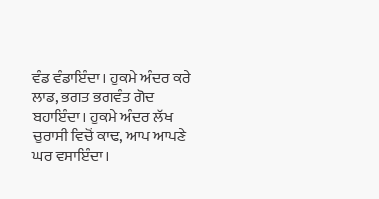ਵੰਡ ਵੰਡਾਇੰਦਾ। ਹੁਕਮੇ ਅੰਦਰ ਕਰੇ ਲਾਡ, ਭਗਤ ਭਗਵੰਤ ਗੋਦ ਬਹਾਇੰਦਾ। ਹੁਕਮੇ ਅੰਦਰ ਲੱਖ ਚੁਰਾਸੀ ਵਿਚੋਂ ਕਾਢ, ਆਪ ਆਪਣੇ ਘਰ ਵਸਾਇੰਦਾ।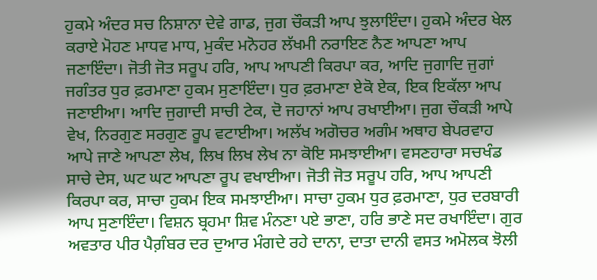ਹੁਕਮੇ ਅੰਦਰ ਸਚ ਨਿਸ਼ਾਨਾ ਦੇਵੇ ਗਾਡ, ਜੁਗ ਚੌਕੜੀ ਆਪ ਝੁਲਾਇੰਦਾ। ਹੁਕਮੇ ਅੰਦਰ ਖੇਲ ਕਰਾਏ ਮੋਹਣ ਮਾਧਵ ਮਾਧ, ਮੁਕੰਦ ਮਨੋਹਰ ਲੱਖਮੀ ਨਰਾਇਣ ਨੈਣ ਆਪਣਾ ਆਪ ਜਣਾਇੰਦਾ। ਜੋਤੀ ਜੋਤ ਸਰੂਪ ਹਰਿ, ਆਪ ਆਪਣੀ ਕਿਰਪਾ ਕਰ, ਆਦਿ ਜੁਗਾਦਿ ਜੁਗਾਂ ਜਗੰਤਰ ਧੁਰ ਫ਼ਰਮਾਣਾ ਹੁਕਮ ਸੁਣਾਇੰਦਾ। ਧੁਰ ਫ਼ਰਮਾਣਾ ਏਕੋ ਏਕ, ਇਕ ਇਕੱਲਾ ਆਪ ਜਣਾਈਆ। ਆਦਿ ਜੁਗਾਦੀ ਸਾਚੀ ਟੇਕ, ਦੋ ਜਹਾਨਾਂ ਆਪ ਰਖਾਈਆ। ਜੁਗ ਚੌਕੜੀ ਆਪੇ ਵੇਖ, ਨਿਰਗੁਣ ਸਰਗੁਣ ਰੂਪ ਵਟਾਈਆ। ਅਲੱਖ ਅਗੋਚਰ ਅਗੰਮ ਅਥਾਹ ਬੇਪਰਵਾਹ ਆਪੇ ਜਾਣੇ ਆਪਣਾ ਲੇਖ, ਲਿਖ ਲਿਖ ਲੇਖ ਨਾ ਕੋਇ ਸਮਝਾਈਆ। ਵਸਣਹਾਰਾ ਸਚਖੰਡ ਸਾਚੇ ਦੇਸ, ਘਟ ਘਟ ਆਪਣਾ ਰੂਪ ਵਖਾਈਆ। ਜੋਤੀ ਜੋਤ ਸਰੂਪ ਹਰਿ, ਆਪ ਆਪਣੀ ਕਿਰਪਾ ਕਰ, ਸਾਚਾ ਹੁਕਮ ਇਕ ਸਮਝਾਈਆ। ਸਾਚਾ ਹੁਕਮ ਧੁਰ ਫ਼ਰਮਾਣਾ, ਧੁਰ ਦਰਬਾਰੀ ਆਪ ਸੁਣਾਇੰਦਾ। ਵਿਸ਼ਨ ਬ੍ਰਹਮਾ ਸ਼ਿਵ ਮੰਨਣਾ ਪਏ ਭਾਣਾ, ਹਰਿ ਭਾਣੇ ਸਦ ਰਖਾਇੰਦਾ। ਗੁਰ ਅਵਤਾਰ ਪੀਰ ਪੈਗ਼ੰਬਰ ਦਰ ਦੁਆਰ ਮੰਗਦੇ ਰਹੇ ਦਾਨਾ, ਦਾਤਾ ਦਾਨੀ ਵਸਤ ਅਮੋਲਕ ਝੋਲੀ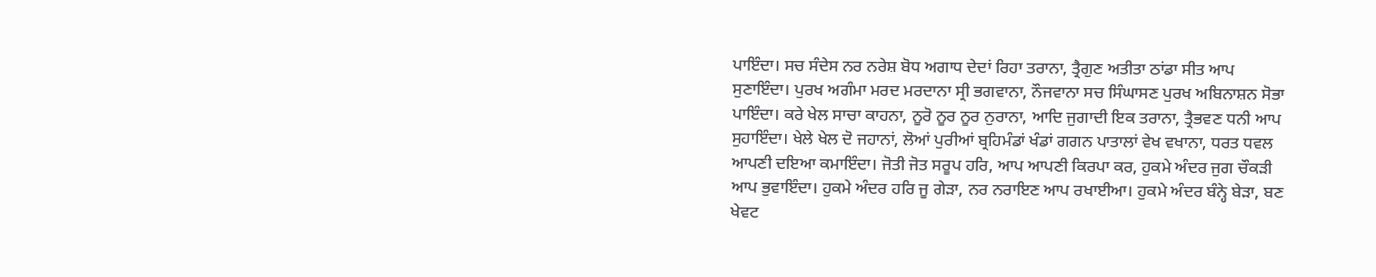ਪਾਇੰਦਾ। ਸਚ ਸੰਦੇਸ ਨਰ ਨਰੇਸ਼ ਬੋਧ ਅਗਾਧ ਦੇਦਾਂ ਰਿਹਾ ਤਰਾਨਾ, ਤ੍ਰੈਗੁਣ ਅਤੀਤਾ ਠਾਂਡਾ ਸੀਤ ਆਪ ਸੁਣਾਇੰਦਾ। ਪੁਰਖ ਅਗੰਮਾ ਮਰਦ ਮਰਦਾਨਾ ਸ੍ਰੀ ਭਗਵਾਨਾ, ਨੌਜਵਾਨਾ ਸਚ ਸਿੰਘਾਸਣ ਪੁਰਖ ਅਬਿਨਾਸ਼ਨ ਸੋਭਾ ਪਾਇੰਦਾ। ਕਰੇ ਖੇਲ ਸਾਚਾ ਕਾਹਨਾ, ਨੂਰੋ ਨੂਰ ਨੂਰ ਨੁਰਾਨਾ, ਆਦਿ ਜੁਗਾਦੀ ਇਕ ਤਰਾਨਾ, ਤ੍ਰੈਭਵਣ ਧਨੀ ਆਪ ਸੁਹਾਇੰਦਾ। ਖੇਲੇ ਖੇਲ ਦੋ ਜਹਾਨਾਂ, ਲੋਆਂ ਪੁਰੀਆਂ ਬ੍ਰਹਿਮੰਡਾਂ ਖੰਡਾਂ ਗਗਨ ਪਾਤਾਲਾਂ ਵੇਖ ਵਖਾਨਾ, ਧਰਤ ਧਵਲ ਆਪਣੀ ਦਇਆ ਕਮਾਇੰਦਾ। ਜੋਤੀ ਜੋਤ ਸਰੂਪ ਹਰਿ, ਆਪ ਆਪਣੀ ਕਿਰਪਾ ਕਰ, ਹੁਕਮੇ ਅੰਦਰ ਜੁਗ ਚੌਕੜੀ ਆਪ ਭੁਵਾਇੰਦਾ। ਹੁਕਮੇ ਅੰਦਰ ਹਰਿ ਜੂ ਗੇੜਾ, ਨਰ ਨਰਾਇਣ ਆਪ ਰਖਾਈਆ। ਹੁਕਮੇ ਅੰਦਰ ਬੰਨ੍ਹੇ ਬੇੜਾ, ਬਣ ਖੇਵਟ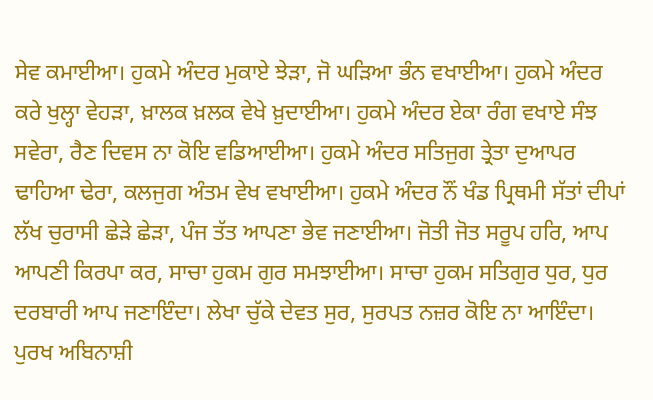ਸੇਵ ਕਮਾਈਆ। ਹੁਕਮੇ ਅੰਦਰ ਮੁਕਾਏ ਝੇੜਾ, ਜੋ ਘੜਿਆ ਭੰਨ ਵਖਾਈਆ। ਹੁਕਮੇ ਅੰਦਰ ਕਰੇ ਖੁਲ੍ਹਾ ਵੇਹੜਾ, ਖ਼ਾਲਕ ਖ਼ਲਕ ਵੇਖੇ ਖ਼ੁਦਾਈਆ। ਹੁਕਮੇ ਅੰਦਰ ਏਕਾ ਰੰਗ ਵਖਾਏ ਸੰਝ ਸਵੇਰਾ, ਰੈਣ ਦਿਵਸ ਨਾ ਕੋਇ ਵਡਿਆਈਆ। ਹੁਕਮੇ ਅੰਦਰ ਸਤਿਜੁਗ ਤ੍ਰੇਤਾ ਦੁਆਪਰ ਢਾਹਿਆ ਢੇਰਾ, ਕਲਜੁਗ ਅੰਤਮ ਵੇਖ ਵਖਾਈਆ। ਹੁਕਮੇ ਅੰਦਰ ਨੌਂ ਖੰਡ ਪ੍ਰਿਥਮੀ ਸੱਤਾਂ ਦੀਪਾਂ ਲੱਖ ਚੁਰਾਸੀ ਛੇੜੇ ਛੇੜਾ, ਪੰਜ ਤੱਤ ਆਪਣਾ ਭੇਵ ਜਣਾਈਆ। ਜੋਤੀ ਜੋਤ ਸਰੂਪ ਹਰਿ, ਆਪ ਆਪਣੀ ਕਿਰਪਾ ਕਰ, ਸਾਚਾ ਹੁਕਮ ਗੁਰ ਸਮਝਾਈਆ। ਸਾਚਾ ਹੁਕਮ ਸਤਿਗੁਰ ਧੁਰ, ਧੁਰ ਦਰਬਾਰੀ ਆਪ ਜਣਾਇੰਦਾ। ਲੇਖਾ ਚੁੱਕੇ ਦੇਵਤ ਸੁਰ, ਸੁਰਪਤ ਨਜ਼ਰ ਕੋਇ ਨਾ ਆਇੰਦਾ। ਪੁਰਖ ਅਬਿਨਾਸ਼ੀ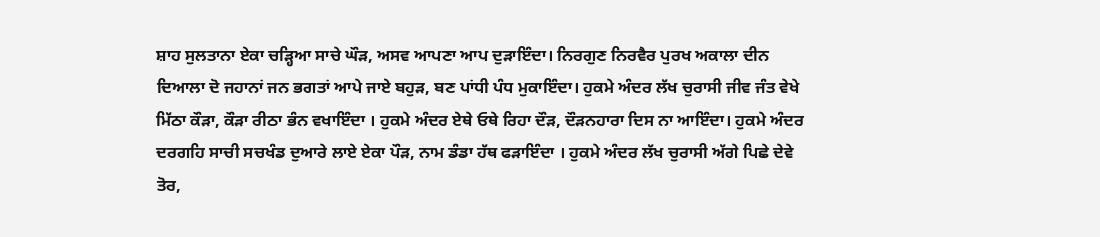ਸ਼ਾਹ ਸੁਲਤਾਨਾ ਏਕਾ ਚੜ੍ਹਿਆ ਸਾਚੇ ਘੌੜ, ਅਸਵ ਆਪਣਾ ਆਪ ਦੁੜਾਇੰਦਾ। ਨਿਰਗੁਣ ਨਿਰਵੈਰ ਪੁਰਖ ਅਕਾਲਾ ਦੀਨ ਦਿਆਲਾ ਦੋ ਜਹਾਨਾਂ ਜਨ ਭਗਤਾਂ ਆਪੇ ਜਾਏ ਬਹੁੜ, ਬਣ ਪਾਂਧੀ ਪੰਧ ਮੁਕਾਇੰਦਾ। ਹੁਕਮੇ ਅੰਦਰ ਲੱਖ ਚੁਰਾਸੀ ਜੀਵ ਜੰਤ ਵੇਖੇ ਮਿੱਠਾ ਕੌੜਾ, ਕੌੜਾ ਰੀਠਾ ਭੰਨ ਵਖਾਇੰਦਾ । ਹੁਕਮੇ ਅੰਦਰ ਏਥੇ ਓਥੇ ਰਿਹਾ ਦੌੜ, ਦੌੜਨਹਾਰਾ ਦਿਸ ਨਾ ਆਇੰਦਾ। ਹੁਕਮੇ ਅੰਦਰ ਦਰਗਹਿ ਸਾਚੀ ਸਚਖੰਡ ਦੁਆਰੇ ਲਾਏ ਏਕਾ ਪੌੜ, ਨਾਮ ਡੰਡਾ ਹੱਥ ਫੜਾਇੰਦਾ । ਹੁਕਮੇ ਅੰਦਰ ਲੱਖ ਚੁਰਾਸੀ ਅੱਗੇ ਪਿਛੇ ਦੇਵੇ ਤੋਰ,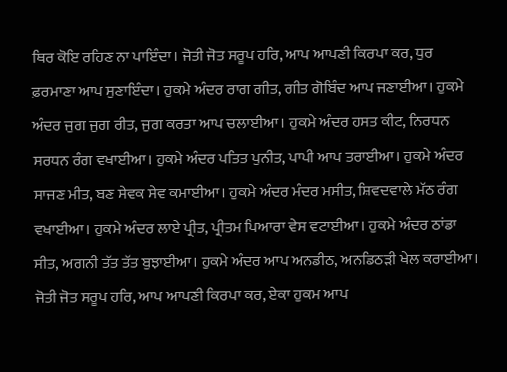ਥਿਰ ਕੋਇ ਰਹਿਣ ਨਾ ਪਾਇੰਦਾ। ਜੋਤੀ ਜੋਤ ਸਰੂਪ ਹਰਿ, ਆਪ ਆਪਣੀ ਕਿਰਪਾ ਕਰ, ਧੁਰ ਫ਼ਰਮਾਣਾ ਆਪ ਸੁਣਾਇੰਦਾ। ਹੁਕਮੇ ਅੰਦਰ ਰਾਗ ਗੀਤ, ਗੀਤ ਗੋਬਿੰਦ ਆਪ ਜਣਾਈਆ। ਹੁਕਮੇ ਅੰਦਰ ਜੁਗ ਜੁਗ ਰੀਤ, ਜੁਗ ਕਰਤਾ ਆਪ ਚਲਾਈਆ। ਹੁਕਮੇ ਅੰਦਰ ਹਸਤ ਕੀਟ, ਨਿਰਧਨ ਸਰਧਨ ਰੰਗ ਵਖਾਈਆ। ਹੁਕਮੇ ਅੰਦਰ ਪਤਿਤ ਪੁਨੀਤ, ਪਾਪੀ ਆਪ ਤਰਾਈਆ। ਹੁਕਮੇ ਅੰਦਰ ਸਾਜਣ ਮੀਤ, ਬਣ ਸੇਵਕ ਸੇਵ ਕਮਾਈਆ। ਹੁਕਮੇ ਅੰਦਰ ਮੰਦਰ ਮਸੀਤ, ਸ਼ਿਵਦਵਾਲੇ ਮੱਠ ਰੰਗ ਵਖਾਈਆ। ਹੁਕਮੇ ਅੰਦਰ ਲਾਏ ਪ੍ਰੀਤ, ਪ੍ਰੀਤਮ ਪਿਆਰਾ ਵੇਸ ਵਟਾਈਆ। ਹੁਕਮੇ ਅੰਦਰ ਠਾਂਡਾ ਸੀਤ, ਅਗਨੀ ਤੱਤ ਤੱਤ ਬੁਝਾਈਆ। ਹੁਕਮੇ ਅੰਦਰ ਆਪ ਅਨਡੀਠ, ਅਨਡਿਠੜੀ ਖੇਲ ਕਰਾਈਆ। ਜੋਤੀ ਜੋਤ ਸਰੂਪ ਹਰਿ, ਆਪ ਆਪਣੀ ਕਿਰਪਾ ਕਰ, ਏਕਾ ਹੁਕਮ ਆਪ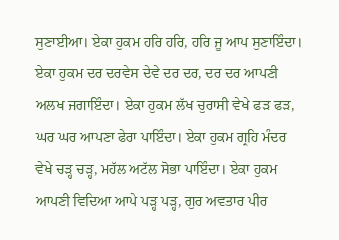ਸੁਣਾਈਆ। ਏਕਾ ਹੁਕਮ ਹਰਿ ਹਰਿ, ਹਰਿ ਜੂ ਆਪ ਸੁਣਾਇੰਦਾ। ਏਕਾ ਹੁਕਮ ਦਰ ਦਰਵੇਸ ਦੇਵੇ ਦਰ ਦਰ, ਦਰ ਦਰ ਆਪਣੀ ਅਲਖ ਜਗਾਇੰਦਾ। ਏਕਾ ਹੁਕਮ ਲੱਖ ਚੁਰਾਸੀ ਵੇਖੇ ਫੜ ਫੜ, ਘਰ ਘਰ ਆਪਣਾ ਫੇਰਾ ਪਾਇੰਦਾ। ਏਕਾ ਹੁਕਮ ਗ੍ਰਹਿ ਮੰਦਰ ਵੇਖੇ ਚੜ੍ਹ ਚੜ੍ਹ, ਮਹੱਲ ਅਟੱਲ ਸੋਭਾ ਪਾਇੰਦਾ। ਏਕਾ ਹੁਕਮ ਆਪਣੀ ਵਿਦਿਆ ਆਪੇ ਪੜ੍ਹ ਪੜ੍ਹ, ਗੁਰ ਅਵਤਾਰ ਪੀਰ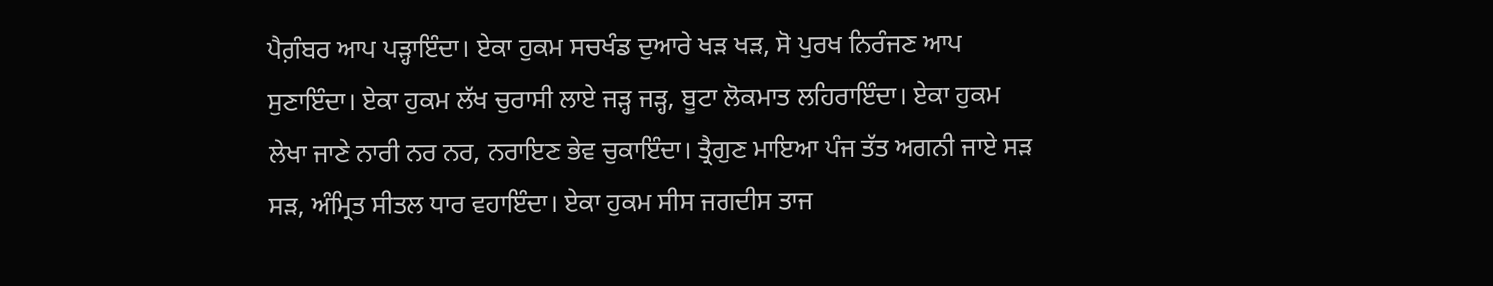ਪੈਗ਼ੰਬਰ ਆਪ ਪੜ੍ਹਾਇੰਦਾ। ਏਕਾ ਹੁਕਮ ਸਚਖੰਡ ਦੁਆਰੇ ਖੜ ਖੜ, ਸੋ ਪੁਰਖ ਨਿਰੰਜਣ ਆਪ ਸੁਣਾਇੰਦਾ। ਏਕਾ ਹੁਕਮ ਲੱਖ ਚੁਰਾਸੀ ਲਾਏ ਜੜ੍ਹ ਜੜ੍ਹ, ਬੂਟਾ ਲੋਕਮਾਤ ਲਹਿਰਾਇੰਦਾ। ਏਕਾ ਹੁਕਮ ਲੇਖਾ ਜਾਣੇ ਨਾਰੀ ਨਰ ਨਰ, ਨਰਾਇਣ ਭੇਵ ਚੁਕਾਇੰਦਾ। ਤ੍ਰੈਗੁਣ ਮਾਇਆ ਪੰਜ ਤੱਤ ਅਗਨੀ ਜਾਏ ਸੜ ਸੜ, ਅੰਮ੍ਰਿਤ ਸੀਤਲ ਧਾਰ ਵਹਾਇੰਦਾ। ਏਕਾ ਹੁਕਮ ਸੀਸ ਜਗਦੀਸ ਤਾਜ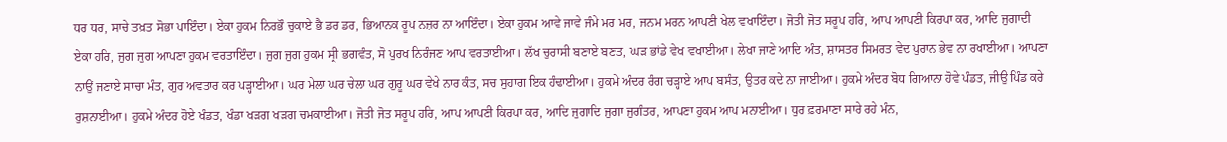ਧਰ ਧਰ, ਸਾਚੇ ਤਖ਼ਤ ਸੋਭਾ ਪਾਇੰਦਾ। ਏਕਾ ਹੁਕਮ ਨਿਰਭੌ ਚੁਕਾਏ ਭੈ ਡਰ ਡਰ, ਭਿਆਨਕ ਰੂਪ ਨਜ਼ਰ ਨਾ ਆਇੰਦਾ। ਏਕਾ ਹੁਕਮ ਆਵੇ ਜਾਵੇ ਜੰਮੇ ਮਰ ਮਰ, ਜਨਮ ਮਰਨ ਆਪਣੀ ਖੇਲ ਵਖਾਇੰਦਾ। ਜੋਤੀ ਜੋਤ ਸਰੂਪ ਹਰਿ, ਆਪ ਆਪਣੀ ਕਿਰਪਾ ਕਰ, ਆਦਿ ਜੁਗਾਦੀ ਏਕਾ ਹਰਿ, ਜੁਗ ਜੁਗ ਆਪਣਾ ਹੁਕਮ ਵਰਤਾਇੰਦਾ। ਜੁਗ ਜੁਗ ਹੁਕਮ ਸ੍ਰੀ ਭਗਵੰਤ, ਸੋ ਪੁਰਖ ਨਿਰੰਜਣ ਆਪ ਵਰਤਾਈਆ। ਲੱਖ ਚੁਰਾਸੀ ਬਣਾਏ ਬਣਤ, ਘੜ ਭਾਂਡੇ ਵੇਖ ਵਖਾਈਆ। ਲੇਖਾ ਜਾਣੇ ਆਦਿ ਅੰਤ, ਸ਼ਾਸਤਰ ਸਿਮਰਤ ਵੇਦ ਪੁਰਾਨ ਭੇਵ ਨਾ ਰਖਾਈਆ। ਆਪਣਾ ਨਾਉਂ ਜਣਾਏ ਸਾਚਾ ਮੰਤ, ਗੁਰ ਅਵਤਾਰ ਕਰ ਪੜ੍ਹਾਈਆ। ਘਰ ਮੇਲਾ ਘਰ ਚੇਲਾ ਘਰ ਗੁਰੂ ਘਰ ਵੇਖੇ ਨਾਰ ਕੰਤ, ਸਚ ਸੁਹਾਗ ਇਕ ਹੰਢਾਈਆ। ਹੁਕਮੇ ਅੰਦਰ ਰੰਗ ਚੜ੍ਹਾਏ ਆਪ ਬਸੰਤ, ਉਤਰ ਕਦੇ ਨਾ ਜਾਈਆ। ਹੁਕਮੇ ਅੰਦਰ ਬੋਧ ਗਿਆਨਾ ਹੋਵੇ ਪੰਡਤ, ਜੀਉ ਪਿੰਡ ਕਰੇ ਰੁਸ਼ਨਾਈਆ। ਹੁਕਮੇ ਅੰਦਰ ਹੋਏ ਖੰਡਤ, ਖੰਡਾ ਖੜਗ ਖੜਗ ਚਮਕਾਈਆ। ਜੋਤੀ ਜੋਤ ਸਰੂਪ ਹਰਿ, ਆਪ ਆਪਣੀ ਕਿਰਪਾ ਕਰ, ਆਦਿ ਜੁਗਾਦਿ ਜੁਗਾ ਜੁਗੰਤਰ, ਆਪਣਾ ਹੁਕਮ ਆਪ ਮਨਾਈਆ। ਧੁਰ ਫ਼ਰਮਾਣਾ ਸਾਰੇ ਰਹੇ ਮੰਨ,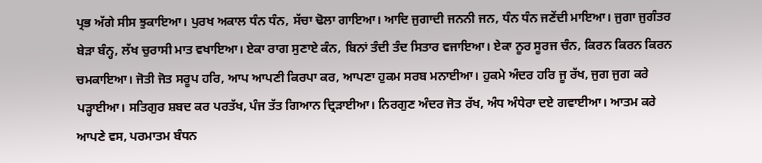ਪ੍ਰਭ ਅੱਗੇ ਸੀਸ ਝੁਕਾਇਆ। ਪੁਰਖ ਅਕਾਲ ਧੰਨ ਧੰਨ, ਸੱਚਾ ਢੋਲਾ ਗਾਇਆ। ਆਦਿ ਜੁਗਾਦੀ ਜਨਨੀ ਜਨ, ਧੰਨ ਧੰਨ ਜਣੇਂਦੀ ਮਾਇਆ। ਜੁਗਾ ਜੁਗੰਤਰ ਬੇੜਾ ਬੰਨ੍ਹ, ਲੱਖ ਚੁਰਾਸੀ ਮਾਤ ਵਖਾਇਆ। ਏਕਾ ਰਾਗ ਸੁਣਾਏ ਕੰਨ, ਬਿਨਾਂ ਤੰਦੀ ਤੰਦ ਸਿਤਾਰ ਵਜਾਇਆ। ਏਕਾ ਨੂਰ ਸੂਰਜ ਚੰਨ, ਕਿਰਨ ਕਿਰਨ ਕਿਰਨ ਚਮਕਾਇਆ। ਜੋਤੀ ਜੋਤ ਸਰੂਪ ਹਰਿ, ਆਪ ਆਪਣੀ ਕਿਰਪਾ ਕਰ, ਆਪਣਾ ਹੁਕਮ ਸਰਬ ਮਨਾਈਆ। ਹੁਕਮੇ ਅੰਦਰ ਹਰਿ ਜੂ ਰੱਖ, ਜੁਗ ਜੁਗ ਕਰੇ ਪੜ੍ਹਾਈਆ। ਸਤਿਗੁਰ ਸ਼ਬਦ ਕਰ ਪਰਤੱਖ, ਪੰਜ ਤੱਤ ਗਿਆਨ ਦ੍ਰਿੜਾਈਆ। ਨਿਰਗੁਣ ਅੰਦਰ ਜੋਤ ਰੱਖ, ਅੰਧ ਅੰਧੇਰਾ ਦਏ ਗਵਾਈਆ। ਆਤਮ ਕਰੇ ਆਪਣੇ ਵਸ, ਪਰਮਾਤਮ ਬੰਧਨ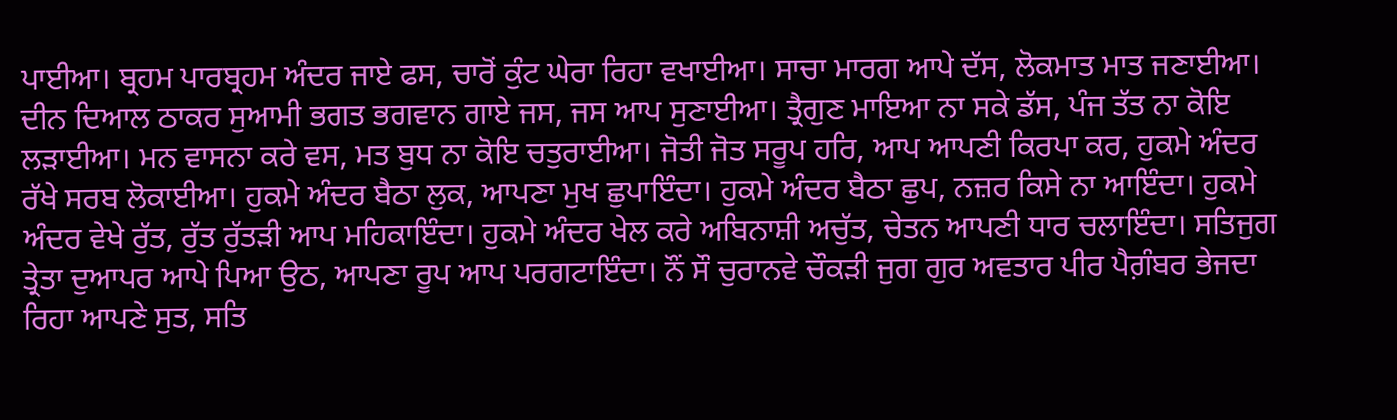ਪਾਈਆ। ਬ੍ਰਹਮ ਪਾਰਬ੍ਰਹਮ ਅੰਦਰ ਜਾਏ ਫਸ, ਚਾਰੋਂ ਕੁੰਟ ਘੇਰਾ ਰਿਹਾ ਵਖਾਈਆ। ਸਾਚਾ ਮਾਰਗ ਆਪੇ ਦੱਸ, ਲੋਕਮਾਤ ਮਾਤ ਜਣਾਈਆ। ਦੀਨ ਦਿਆਲ ਠਾਕਰ ਸੁਆਮੀ ਭਗਤ ਭਗਵਾਨ ਗਾਏ ਜਸ, ਜਸ ਆਪ ਸੁਣਾਈਆ। ਤ੍ਰੈਗੁਣ ਮਾਇਆ ਨਾ ਸਕੇ ਡੱਸ, ਪੰਜ ਤੱਤ ਨਾ ਕੋਇ ਲੜਾਈਆ। ਮਨ ਵਾਸਨਾ ਕਰੇ ਵਸ, ਮਤ ਬੁਧ ਨਾ ਕੋਇ ਚਤੁਰਾਈਆ। ਜੋਤੀ ਜੋਤ ਸਰੂਪ ਹਰਿ, ਆਪ ਆਪਣੀ ਕਿਰਪਾ ਕਰ, ਹੁਕਮੇ ਅੰਦਰ ਰੱਖੇ ਸਰਬ ਲੋਕਾਈਆ। ਹੁਕਮੇ ਅੰਦਰ ਬੈਠਾ ਲੁਕ, ਆਪਣਾ ਮੁਖ ਛੁਪਾਇੰਦਾ। ਹੁਕਮੇ ਅੰਦਰ ਬੈਠਾ ਛੁਪ, ਨਜ਼ਰ ਕਿਸੇ ਨਾ ਆਇੰਦਾ। ਹੁਕਮੇ ਅੰਦਰ ਵੇਖੇ ਰੁੱਤ, ਰੁੱਤ ਰੁੱਤੜੀ ਆਪ ਮਹਿਕਾਇੰਦਾ। ਹੁਕਮੇ ਅੰਦਰ ਖੇਲ ਕਰੇ ਅਬਿਨਾਸ਼ੀ ਅਚੁੱਤ, ਚੇਤਨ ਆਪਣੀ ਧਾਰ ਚਲਾਇੰਦਾ। ਸਤਿਜੁਗ ਤ੍ਰੇਤਾ ਦੁਆਪਰ ਆਪੇ ਪਿਆ ਉਠ, ਆਪਣਾ ਰੂਪ ਆਪ ਪਰਗਟਾਇੰਦਾ। ਨੌਂ ਸੌ ਚੁਰਾਨਵੇ ਚੌਕੜੀ ਜੁਗ ਗੁਰ ਅਵਤਾਰ ਪੀਰ ਪੈਗ਼ੰਬਰ ਭੇਜਦਾ ਰਿਹਾ ਆਪਣੇ ਸੁਤ, ਸਤਿ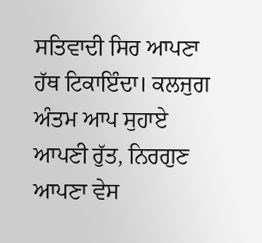ਸਤਿਵਾਦੀ ਸਿਰ ਆਪਣਾ ਹੱਥ ਟਿਕਾਇੰਦਾ। ਕਲਜੁਗ ਅੰਤਮ ਆਪ ਸੁਹਾਏ ਆਪਣੀ ਰੁੱਤ, ਨਿਰਗੁਣ ਆਪਣਾ ਵੇਸ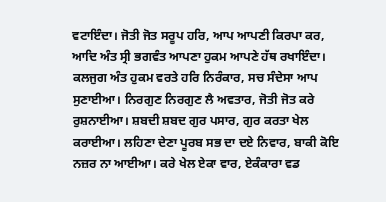ਵਟਾਇੰਦਾ। ਜੋਤੀ ਜੋਤ ਸਰੂਪ ਹਰਿ, ਆਪ ਆਪਣੀ ਕਿਰਪਾ ਕਰ, ਆਦਿ ਅੰਤ ਸ੍ਰੀ ਭਗਵੰਤ ਆਪਣਾ ਹੁਕਮ ਆਪਣੇ ਹੱਥ ਰਖਾਇੰਦਾ। ਕਲਜੁਗ ਅੰਤ ਹੁਕਮ ਵਰਤੇ ਹਰਿ ਨਿਰੰਕਾਰ, ਸਚ ਸੰਦੇਸਾ ਆਪ ਸੁਣਾਈਆ। ਨਿਰਗੁਣ ਨਿਰਗੁਣ ਲੈ ਅਵਤਾਰ, ਜੋਤੀ ਜੋਤ ਕਰੇ ਰੁਸ਼ਨਾਈਆ। ਸ਼ਬਦੀ ਸ਼ਬਦ ਗੁਰ ਪਸਾਰ, ਗੁਰ ਕਰਤਾ ਖੇਲ ਕਰਾਈਆ। ਲਹਿਣਾ ਦੇਣਾ ਪੂਰਬ ਸਭ ਦਾ ਦਏ ਨਿਵਾਰ, ਬਾਕੀ ਕੋਇ ਨਜ਼ਰ ਨਾ ਆਈਆ। ਕਰੇ ਖੇਲ ਏਕਾ ਵਾਰ, ਏਕੰਕਾਰਾ ਵਡ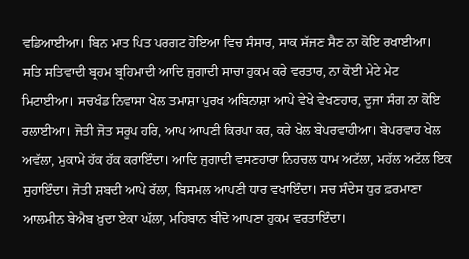ਵਡਿਆਈਆ। ਬਿਨ ਮਾਤ ਪਿਤ ਪਰਗਟ ਹੋਇਆ ਵਿਚ ਸੰਸਾਰ, ਸਾਕ ਸੱਜਣ ਸੈਣ ਨਾ ਕੋਇ ਰਖਾਈਆ। ਸਤਿ ਸਤਿਵਾਦੀ ਬ੍ਰਹਮ ਬ੍ਰਹਿਮਾਦੀ ਆਦਿ ਜੁਗਾਦੀ ਸਾਚਾ ਹੁਕਮ ਕਰੇ ਵਰਤਾਰ, ਨਾ ਕੋਈ ਮੇਟੇ ਮੇਟ ਮਿਟਾਈਆ। ਸਚਖੰਡ ਨਿਵਾਸਾ ਖੇਲ ਤਮਾਸ਼ਾ ਪੁਰਖ ਅਬਿਨਾਸ਼ਾ ਆਪੇ ਵੇਖੇ ਵੇਖਣਹਾਰ, ਦੂਜਾ ਸੰਗ ਨਾ ਕੋਇ ਰਲਾਈਆ। ਜੋਤੀ ਜੋਤ ਸਰੂਪ ਹਰਿ, ਆਪ ਆਪਣੀ ਕਿਰਪਾ ਕਰ, ਕਰੇ ਖੇਲ ਬੇਪਰਵਾਹੀਆ। ਬੇਪਰਵਾਹ ਖੇਲ ਅਵੱਲਾ, ਮੁਕਾਮੇ ਹੱਕ ਹੱਕ ਕਰਾਇੰਦਾ। ਆਦਿ ਜੁਗਾਦੀ ਵਸਣਹਾਰਾ ਨਿਹਚਲ ਧਾਮ ਅਟੱਲਾ, ਮਹੱਲ ਅਟੱਲ ਇਕ ਸੁਹਾਇੰਦਾ। ਜੋਤੀ ਸ਼ਬਦੀ ਆਪੇ ਰੱਲਾ, ਬਿਸਮਲ ਆਪਣੀ ਧਾਰ ਵਖਾਇੰਦਾ। ਸਚ ਸੰਦੇਸ ਧੁਰ ਫ਼ਰਮਾਣਾ ਆਲਮੀਨ ਬੇਐਬ ਖ਼ੁਦਾ ਏਕਾ ਘੱਲਾ, ਮਹਿਬਾਨ ਬੀਦੋ ਆਪਣਾ ਹੁਕਮ ਵਰਤਾਇੰਦਾ।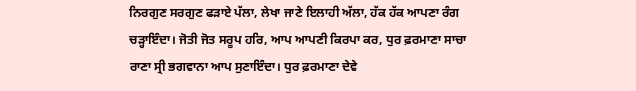ਨਿਰਗੁਣ ਸਰਗੁਣ ਫੜਾਏ ਪੱਲਾ, ਲੇਖਾ ਜਾਣੇ ਇਲਾਹੀ ਅੱਲਾ, ਹੱਕ ਹੱਕ ਆਪਣਾ ਰੰਗ ਚੜ੍ਹਾਇੰਦਾ। ਜੋਤੀ ਜੋਤ ਸਰੂਪ ਹਰਿ, ਆਪ ਆਪਣੀ ਕਿਰਪਾ ਕਰ, ਧੁਰ ਫ਼ਰਮਾਣਾ ਸਾਚਾ ਰਾਣਾ ਸ੍ਰੀ ਭਗਵਾਨਾ ਆਪ ਸੁਣਾਇੰਦਾ। ਧੁਰ ਫ਼ਰਮਾਣਾ ਦੇਵੇ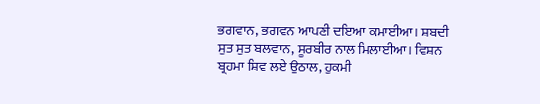ਭਗਵਾਨ, ਭਗਵਨ ਆਪਣੀ ਦਇਆ ਕਮਾਈਆ। ਸ਼ਬਦੀ ਸੁਤ ਸੁਤ ਬਲਵਾਨ, ਸੂਰਬੀਰ ਨਾਲ ਮਿਲਾਈਆ। ਵਿਸ਼ਨ ਬ੍ਰਹਮਾ ਸ਼ਿਵ ਲਏ ਉਠਾਲ, ਹੁਕਮੀ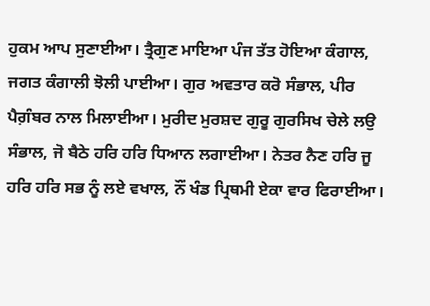ਹੁਕਮ ਆਪ ਸੁਣਾਈਆ। ਤ੍ਰੈਗੁਣ ਮਾਇਆ ਪੰਜ ਤੱਤ ਹੋਇਆ ਕੰਗਾਲ, ਜਗਤ ਕੰਗਾਲੀ ਝੋਲੀ ਪਾਈਆ। ਗੁਰ ਅਵਤਾਰ ਕਰੋ ਸੰਭਾਲ, ਪੀਰ ਪੈਗ਼ੰਬਰ ਨਾਲ ਮਿਲਾਈਆ। ਮੁਰੀਦ ਮੁਰਸ਼ਦ ਗੁਰੂ ਗੁਰਸਿਖ ਚੇਲੇ ਲਉ ਸੰਭਾਲ, ਜੋ ਬੈਠੇ ਹਰਿ ਹਰਿ ਧਿਆਨ ਲਗਾਈਆ। ਨੇਤਰ ਨੈਣ ਹਰਿ ਜੂ ਹਰਿ ਹਰਿ ਸਭ ਨੂੰ ਲਏ ਵਖਾਲ, ਨੌਂ ਖੰਡ ਪ੍ਰਿਥਮੀ ਏਕਾ ਵਾਰ ਫਿਰਾਈਆ।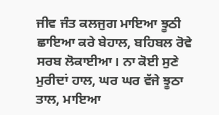ਜੀਵ ਜੰਤ ਕਲਜੁਗ ਮਾਇਆ ਝੂਠੀ ਛਾਇਆ ਕਰੇ ਬੇਹਾਲ, ਬਹਿਬਲ ਰੋਵੇ ਸਰਬ ਲੋਕਾਈਆ। ਨਾ ਕੋਈ ਸੁਣੇ ਮੁਰੀਦਾਂ ਹਾਲ, ਘਰ ਘਰ ਵੱਜੇ ਝੂਠਾ ਤਾਲ, ਮਾਇਆ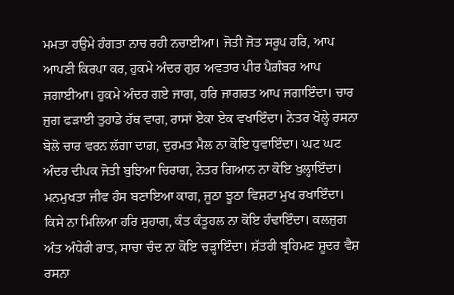ਮਮਤਾ ਹਉਮੇ ਹੰਗਤਾ ਨਾਚ ਰਹੀ ਨਚਾਈਆ। ਜੋਤੀ ਜੋਤ ਸਰੂਪ ਹਰਿ, ਆਪ ਆਪਣੀ ਕਿਰਪਾ ਕਰ, ਹੁਕਮੇ ਅੰਦਰ ਗੁਰ ਅਵਤਾਰ ਪੀਰ ਪੈਗ਼ੰਬਰ ਆਪ ਜਗਾਈਆ। ਹੁਕਮੇ ਅੰਦਰ ਗਏ ਜਾਗ, ਹਰਿ ਜਾਗਰਤ ਆਪ ਜਗਾਇੰਦਾ। ਚਾਰ ਜੁਗ ਫੜਾਈ ਤੁਹਾਡੇ ਹੱਥ ਵਾਗ, ਰਾਸਾਂ ਏਕਾ ਏਕ ਵਖਾਇੰਦਾ। ਨੇਤਰ ਖੋਲ੍ਹੇ ਰਸਨਾ ਬੋਲੋ ਚਾਰ ਵਰਨ ਲੱਗਾ ਦਾਗ਼, ਦੁਰਮਤ ਮੈਲ ਨਾ ਕੋਇ ਧੁਵਾਇੰਦਾ। ਘਟ ਘਟ ਅੰਦਰ ਦੀਪਕ ਜੋਤੀ ਬੁਝਿਆ ਚਿਰਾਗ, ਨੇਤਰ ਗਿਆਨ ਨਾ ਕੋਇ ਖੁਲ੍ਹਾਇੰਦਾ। ਮਨਮੁਖਤਾ ਜੀਵ ਹੰਸ ਬਣਾਇਆ ਕਾਗ, ਜੂਠਾ ਝੂਠਾ ਵਿਸ਼ਟਾ ਮੁਖ ਰਖਾਇੰਦਾ। ਕਿਸੇ ਨਾ ਮਿਲਿਆ ਹਰਿ ਸੁਹਾਗ, ਕੰਤ ਕੰਤੂਹਲ ਨਾ ਕੋਇ ਹੰਢਾਇੰਦਾ। ਕਲਜੁਗ ਅੰਤ ਅੰਧੇਰੀ ਰਾਤ, ਸਾਚਾ ਚੰਦ ਨਾ ਕੋਇ ਚੜ੍ਹਾਇੰਦਾ। ਸ਼ੱਤਰੀ ਬ੍ਰਹਿਮਣ ਸ਼ੂਦਰ ਵੈਸ਼ ਰਸਨਾ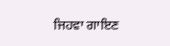ਜਿਹਵਾ ਗਾਇਣ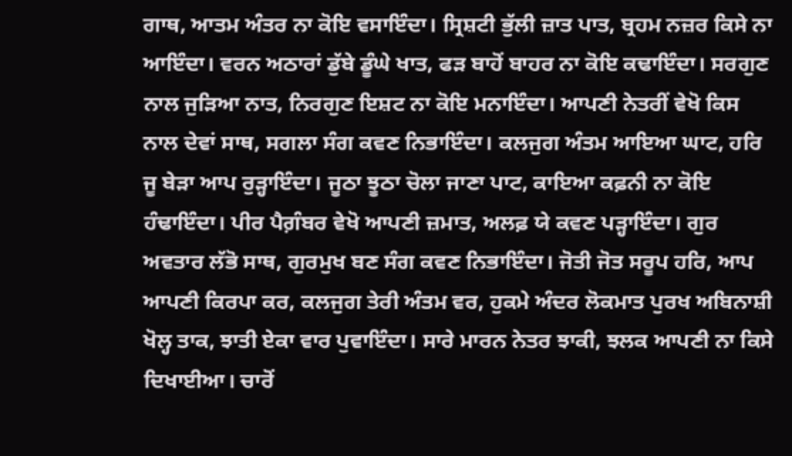ਗਾਥ, ਆਤਮ ਅੰਤਰ ਨਾ ਕੋਇ ਵਸਾਇੰਦਾ। ਸ੍ਰਿਸ਼ਟੀ ਭੁੱਲੀ ਜ਼ਾਤ ਪਾਤ, ਬ੍ਰਹਮ ਨਜ਼ਰ ਕਿਸੇ ਨਾ ਆਇੰਦਾ। ਵਰਨ ਅਠਾਰਾਂ ਡੁੱਬੇ ਡੂੰਘੇ ਖਾਤ, ਫੜ ਬਾਹੋਂ ਬਾਹਰ ਨਾ ਕੋਇ ਕਢਾਇੰਦਾ। ਸਰਗੁਣ ਨਾਲ ਜੁੜਿਆ ਨਾਤ, ਨਿਰਗੁਣ ਇਸ਼ਟ ਨਾ ਕੋਇ ਮਨਾਇੰਦਾ। ਆਪਣੀ ਨੇਤਰੀਂ ਵੇਖੋ ਕਿਸ ਨਾਲ ਦੇਵਾਂ ਸਾਥ, ਸਗਲਾ ਸੰਗ ਕਵਣ ਨਿਭਾਇੰਦਾ। ਕਲਜੁਗ ਅੰਤਮ ਆਇਆ ਘਾਟ, ਹਰਿ ਜੂ ਬੇੜਾ ਆਪ ਰੁੜ੍ਹਾਇੰਦਾ। ਜੂਠਾ ਝੂਠਾ ਚੋਲਾ ਜਾਣਾ ਪਾਟ, ਕਾਇਆ ਕਫ਼ਨੀ ਨਾ ਕੋਇ ਹੰਢਾਇੰਦਾ। ਪੀਰ ਪੈਗ਼ੰਬਰ ਵੇਖੋ ਆਪਣੀ ਜ਼ਮਾਤ, ਅਲਫ਼ ਯੇ ਕਵਣ ਪੜ੍ਹਾਇੰਦਾ। ਗੁਰ ਅਵਤਾਰ ਲੱਭੋ ਸਾਥ, ਗੁਰਮੁਖ ਬਣ ਸੰਗ ਕਵਣ ਨਿਭਾਇੰਦਾ। ਜੋਤੀ ਜੋਤ ਸਰੂਪ ਹਰਿ, ਆਪ ਆਪਣੀ ਕਿਰਪਾ ਕਰ, ਕਲਜੁਗ ਤੇਰੀ ਅੰਤਮ ਵਰ, ਹੁਕਮੇ ਅੰਦਰ ਲੋਕਮਾਤ ਪੁਰਖ ਅਬਿਨਾਸ਼ੀ ਖੋਲ੍ਹ ਤਾਕ, ਝਾਤੀ ਏਕਾ ਵਾਰ ਪੁਵਾਇੰਦਾ। ਸਾਰੇ ਮਾਰਨ ਨੇਤਰ ਝਾਕੀ, ਝਲਕ ਆਪਣੀ ਨਾ ਕਿਸੇ ਦਿਖਾਈਆ। ਚਾਰੋਂ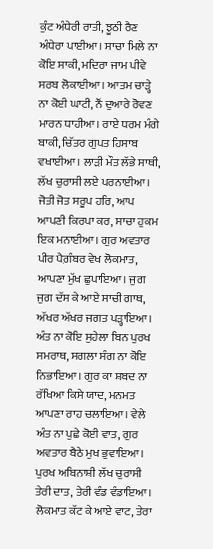ਕੁੰਟ ਅੰਧੇਰੀ ਰਾਤੀ, ਝੂਠੀ ਰੈਣ ਅੰਧੇਰਾ ਪਾਈਆ। ਸਾਚਾ ਮਿਲੇ ਨਾ ਕੋਇ ਸਾਕੀ, ਮਦਿਰਾ ਜਾਮ ਪੀਵੇ ਸਰਬ ਲੋਕਾਈਆ। ਆਤਮ ਚਾੜ੍ਹੇ ਨਾ ਕੋਈ ਘਾਟੀ, ਨੌਂ ਦੁਆਰੇ ਰੋਵਣ ਮਾਰਨ ਧਾਹੀਆ। ਰਾਏ ਧਰਮ ਮੰਗੇ ਬਾਕੀ, ਚਿੱਤਰ ਗੁਪਤ ਹਿਸਾਬ ਵਖਾਈਆ। ਲਾੜੀ ਮੌਤ ਲੱਭੇ ਸਾਥੀ, ਲੱਖ ਚੁਰਾਸੀ ਲਏ ਪਰਨਾਈਆ। ਜੋਤੀ ਜੋਤ ਸਰੂਪ ਹਰਿ, ਆਪ ਆਪਣੀ ਕਿਰਪਾ ਕਰ, ਸਾਚਾ ਹੁਕਮ ਇਕ ਮਨਾਈਆ। ਗੁਰ ਅਵਤਾਰ ਪੀਰ ਪੈਗ਼ੰਬਰ ਵੇਖ ਲੋਕਮਾਤ, ਆਪਣਾ ਮੁੱਖ ਛੁਪਾਇਆ। ਜੁਗ ਜੁਗ ਦੱਸ ਕੇ ਆਏ ਸਾਚੀ ਗਾਥ, ਅੱਖਰ ਅੱਖਰ ਜਗਤ ਪੜ੍ਹਾਇਆ। ਅੰਤ ਨਾ ਕੋਇ ਸੁਹੇਲਾ ਬਿਨ ਪੁਰਖ ਸਮਰਾਥ, ਸਗਲਾ ਸੰਗ ਨਾ ਕੋਇ ਨਿਭਾਇਆ। ਗੁਰ ਕਾ ਸ਼ਬਦ ਨਾ ਰੱਖਿਆ ਕਿਸੇ ਯਾਦ, ਮਨਮਤ ਆਪਣਾ ਰਾਹ ਚਲਾਇਆ। ਵੇਲੇ ਅੰਤ ਨਾ ਪੁਛੇ ਕੋਈ ਵਾਤ, ਗੁਰ ਅਵਤਾਰ ਬੈਠੇ ਮੁਖ ਭੁਵਾਇਆ। ਪੁਰਖ ਅਬਿਨਾਸ਼ੀ ਲੱਖ ਚੁਰਾਸੀ ਤੇਰੀ ਦਾਤ, ਤੇਰੀ ਵੰਡ ਵੰਡਾਇਆ। ਲੋਕਮਾਤ ਕੱਟ ਕੇ ਆਏ ਵਾਟ, ਤੇਰਾ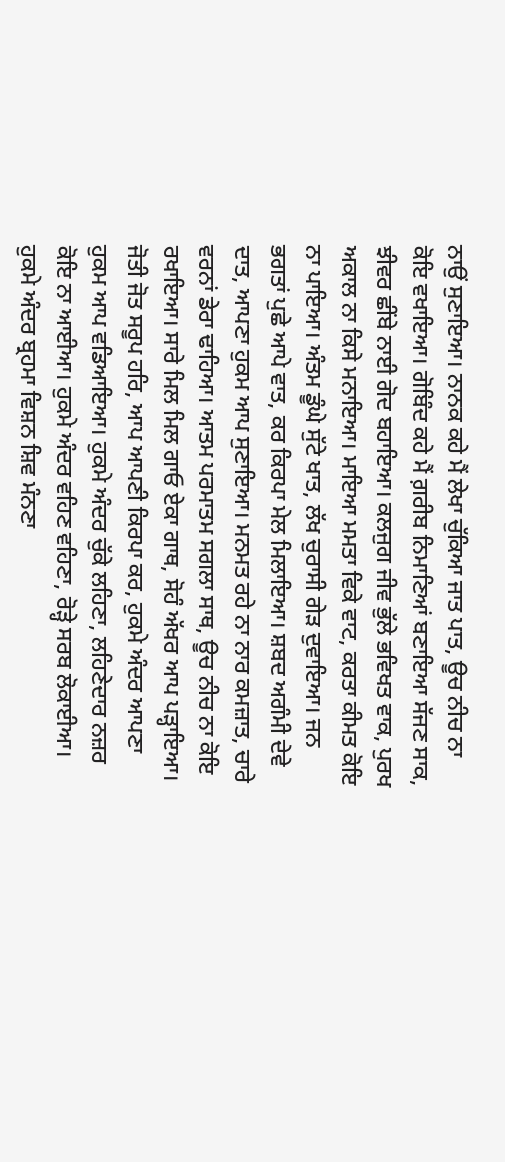ਨਾਉਂ ਸੁਣਾਇਆ। ਨਾਨਕ ਕਹੇ ਮੈਂ ਲੇਖਾ ਚੁੱਕਿਆ ਜਾਤ ਪਾਤ, ਊਚ ਨੀਚ ਨਾ ਕੋਇ ਵਖਾਇਆ। ਗੋਬਿੰਦ ਕਹੇ ਮੈਂ ਗ਼ਰੀਬ ਨਿਮਾਣਿਆਂ ਬਣਾਇਆ ਸੱਜਣ ਸਾਕ, ਝੀਵਰ ਛੀਂਬੇ ਨਾਈ ਗੋਦ ਬਹਾਇਆ। ਕਲਜੁਗ ਜੀਵ ਭੁੱਲੇ ਭਵਿਖਤ ਵਾਕ, ਪੁਰਖ ਅਕਾਲ ਨਾ ਕਿਸੇ ਮਨਾਇਆ। ਮਾਇਆ ਮਮਤਾ ਵਿਕੇ ਵਾਟ, ਕਰਤਾ ਕੀਮਤ ਕੋਇ ਨਾ ਪਾਇਆ। ਅੰਤਮ ਡੂੰਘੇ ਸੁੱਟੇ ਖਾਤ, ਲੱਖ ਚੁਰਾਸੀ ਗੇੜ ਦੁਵਾਇਆ। ਜਨ ਭਗਤਾਂ ਪੁਛੇ ਆਪੇ ਵਾਤ, ਕਰ ਕਿਰਪਾ ਮੇਲ ਮਿਲਾਇਆ। ਸ਼ਬਦ ਅਗੰਮੀ ਦੇਵੇ ਦਾਤ, ਆਪਣਾ ਹੁਕਮ ਆਪ ਸੁਣਾਇਆ। ਮਨਮਤ ਰਹੇ ਨਾ ਨਾਰ ਕਮਜ਼ਾਤ, ਚਾਰੇ ਵਰਨਾਂ ਡੇਰਾ ਢਾਹਿਆ। ਆਤਮ ਪਰਮਾਤਮ ਸਗਲਾ ਸਾਥ, ਊਚ ਨੀਚ ਨਾ ਕੋਇ ਰਖਾਇਆ। ਸਾਰੇ ਮਿਲ ਮਿਲ ਗਾਓ ਏਕਾ ਗਾਥ, ਸੋਹੰ ਅੱਖਰ ਆਪ ਪੜ੍ਹਾਇਆ। ਜੋਤੀ ਜੋਤ ਸਰੂਪ ਹਰਿ, ਆਪ ਆਪਣੀ ਕਿਰਪਾ ਕਰ, ਹੁਕਮੇ ਅੰਦਰ ਆਪਣਾ ਹੁਕਮ ਆਪ ਵਡਿਆਇਆ। ਹੁਕਮੇ ਅੰਦਰ ਚੁੱਕੇ ਲਹਿਣਾ, ਲਹਿਣੇਦਾਰ ਨਜ਼ਰ ਕੋਇ ਨਾ ਆਈਆ। ਹੁਕਮੇ ਅੰਦਰ ਵਹਿਣ ਵਹਿਣਾ, ਰੋੜ੍ਹੇ ਸਰਬ ਲੋਕਾਈਆ। ਹੁਕਮੇ ਅੰਦਰ ਬ੍ਰਹਮਾ ਵਿਸ਼ਨ ਸ਼ਿਵ ਮੰਨਣਾ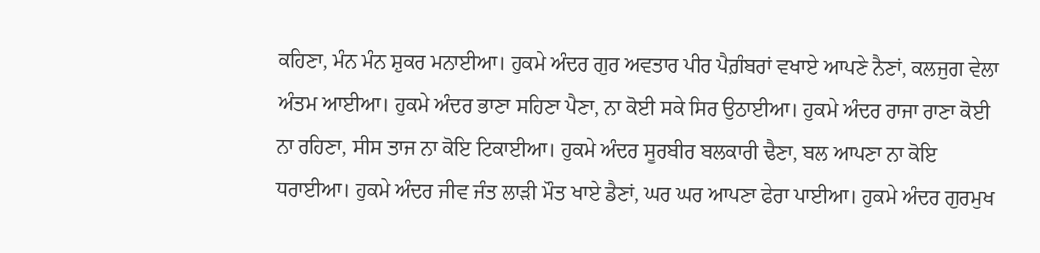ਕਹਿਣਾ, ਮੰਨ ਮੰਨ ਸ਼ੁਕਰ ਮਨਾਈਆ। ਹੁਕਮੇ ਅੰਦਰ ਗੁਰ ਅਵਤਾਰ ਪੀਰ ਪੈਗ਼ੰਬਰਾਂ ਵਖਾਏ ਆਪਣੇ ਨੈਣਾਂ, ਕਲਜੁਗ ਵੇਲਾ ਅੰਤਮ ਆਈਆ। ਹੁਕਮੇ ਅੰਦਰ ਭਾਣਾ ਸਹਿਣਾ ਪੈਣਾ, ਨਾ ਕੋਈ ਸਕੇ ਸਿਰ ਉਠਾਈਆ। ਹੁਕਮੇ ਅੰਦਰ ਰਾਜਾ ਰਾਣਾ ਕੋਈ ਨਾ ਰਹਿਣਾ, ਸੀਸ ਤਾਜ ਨਾ ਕੋਇ ਟਿਕਾਈਆ। ਹੁਕਮੇ ਅੰਦਰ ਸੂਰਬੀਰ ਬਲਕਾਰੀ ਢੈਣਾ, ਬਲ ਆਪਣਾ ਨਾ ਕੋਇ ਧਰਾਈਆ। ਹੁਕਮੇ ਅੰਦਰ ਜੀਵ ਜੰਤ ਲਾੜੀ ਮੌਤ ਖਾਏ ਡੈਣਾਂ, ਘਰ ਘਰ ਆਪਣਾ ਫੇਰਾ ਪਾਈਆ। ਹੁਕਮੇ ਅੰਦਰ ਗੁਰਮੁਖ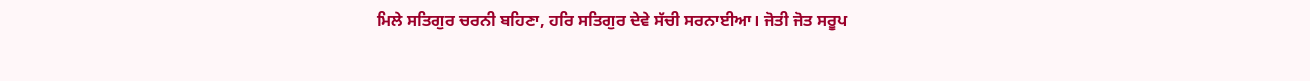ਮਿਲੇ ਸਤਿਗੁਰ ਚਰਨੀ ਬਹਿਣਾ, ਹਰਿ ਸਤਿਗੁਰ ਦੇਵੇ ਸੱਚੀ ਸਰਨਾਈਆ। ਜੋਤੀ ਜੋਤ ਸਰੂਪ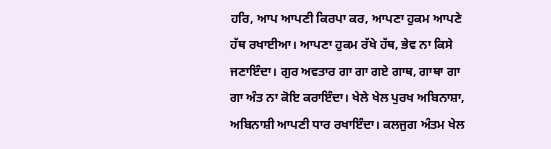ਹਰਿ, ਆਪ ਆਪਣੀ ਕਿਰਪਾ ਕਰ, ਆਪਣਾ ਹੁਕਮ ਆਪਣੇ ਹੱਥ ਰਖਾਈਆ। ਆਪਣਾ ਹੁਕਮ ਰੱਖੇ ਹੱਥ, ਭੇਵ ਨਾ ਕਿਸੇ ਜਣਾਇੰਦਾ। ਗੁਰ ਅਵਤਾਰ ਗਾ ਗਾ ਗਏ ਗਾਥ, ਗਾਥਾ ਗਾ ਗਾ ਅੰਤ ਨਾ ਕੋਇ ਕਰਾਇੰਦਾ। ਖੇਲੇ ਖੇਲ ਪੁਰਖ ਅਬਿਨਾਸ਼ਾ, ਅਬਿਨਾਸ਼ੀ ਆਪਣੀ ਧਾਰ ਰਖਾਇੰਦਾ। ਕਲਜੁਗ ਅੰਤਮ ਖੇਲ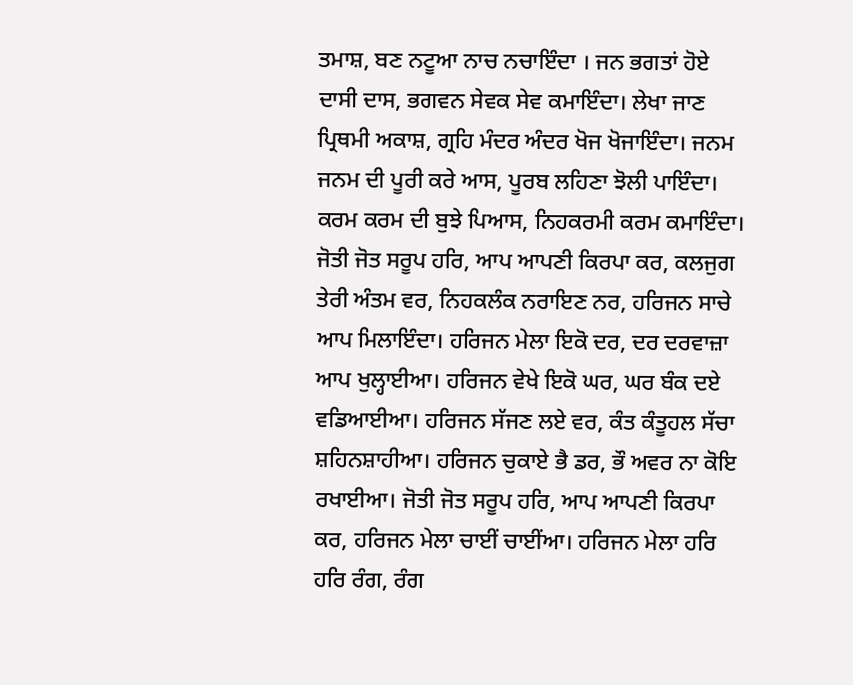ਤਮਾਸ਼, ਬਣ ਨਟੂਆ ਨਾਚ ਨਚਾਇੰਦਾ । ਜਨ ਭਗਤਾਂ ਹੋਏ ਦਾਸੀ ਦਾਸ, ਭਗਵਨ ਸੇਵਕ ਸੇਵ ਕਮਾਇੰਦਾ। ਲੇਖਾ ਜਾਣ ਪ੍ਰਿਥਮੀ ਅਕਾਸ਼, ਗ੍ਰਹਿ ਮੰਦਰ ਅੰਦਰ ਖੋਜ ਖੋਜਾਇੰਦਾ। ਜਨਮ ਜਨਮ ਦੀ ਪੂਰੀ ਕਰੇ ਆਸ, ਪੂਰਬ ਲਹਿਣਾ ਝੋਲੀ ਪਾਇੰਦਾ। ਕਰਮ ਕਰਮ ਦੀ ਬੁਝੇ ਪਿਆਸ, ਨਿਹਕਰਮੀ ਕਰਮ ਕਮਾਇੰਦਾ। ਜੋਤੀ ਜੋਤ ਸਰੂਪ ਹਰਿ, ਆਪ ਆਪਣੀ ਕਿਰਪਾ ਕਰ, ਕਲਜੁਗ ਤੇਰੀ ਅੰਤਮ ਵਰ, ਨਿਹਕਲੰਕ ਨਰਾਇਣ ਨਰ, ਹਰਿਜਨ ਸਾਚੇ ਆਪ ਮਿਲਾਇੰਦਾ। ਹਰਿਜਨ ਮੇਲਾ ਇਕੋ ਦਰ, ਦਰ ਦਰਵਾਜ਼ਾ ਆਪ ਖੁਲ੍ਹਾਈਆ। ਹਰਿਜਨ ਵੇਖੇ ਇਕੋ ਘਰ, ਘਰ ਬੰਕ ਦਏ ਵਡਿਆਈਆ। ਹਰਿਜਨ ਸੱਜਣ ਲਏ ਵਰ, ਕੰਤ ਕੰਤੂਹਲ ਸੱਚਾ ਸ਼ਹਿਨਸ਼ਾਹੀਆ। ਹਰਿਜਨ ਚੁਕਾਏ ਭੈ ਡਰ, ਭੌ ਅਵਰ ਨਾ ਕੋਇ ਰਖਾਈਆ। ਜੋਤੀ ਜੋਤ ਸਰੂਪ ਹਰਿ, ਆਪ ਆਪਣੀ ਕਿਰਪਾ ਕਰ, ਹਰਿਜਨ ਮੇਲਾ ਚਾਈਂ ਚਾਈਂਆ। ਹਰਿਜਨ ਮੇਲਾ ਹਰਿ ਹਰਿ ਰੰਗ, ਰੰਗ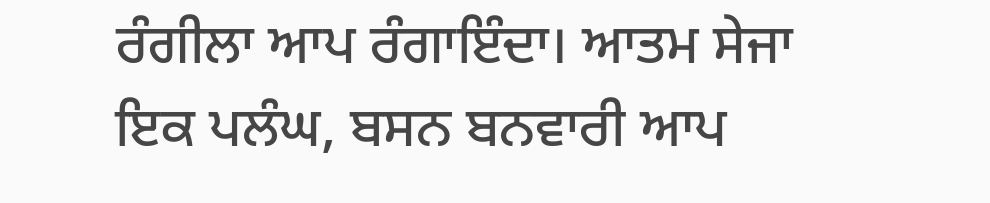ਰੰਗੀਲਾ ਆਪ ਰੰਗਾਇੰਦਾ। ਆਤਮ ਸੇਜਾ ਇਕ ਪਲੰਘ, ਬਸਨ ਬਨਵਾਰੀ ਆਪ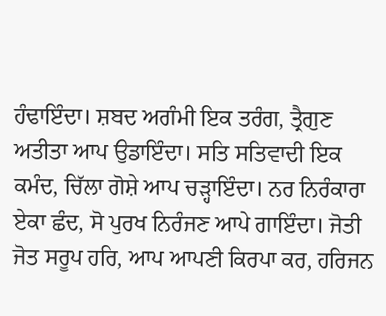ਹੰਢਾਇੰਦਾ। ਸ਼ਬਦ ਅਗੰਮੀ ਇਕ ਤਰੰਗ, ਤ੍ਰੈਗੁਣ ਅਤੀਤਾ ਆਪ ਉਡਾਇੰਦਾ। ਸਤਿ ਸਤਿਵਾਦੀ ਇਕ ਕਮੰਦ, ਚਿੱਲਾ ਗੋਸ਼ੇ ਆਪ ਚੜ੍ਹਾਇੰਦਾ। ਨਰ ਨਿਰੰਕਾਰਾ ਏਕਾ ਛੰਦ, ਸੋ ਪੁਰਖ ਨਿਰੰਜਣ ਆਪੇ ਗਾਇੰਦਾ। ਜੋਤੀ ਜੋਤ ਸਰੂਪ ਹਰਿ, ਆਪ ਆਪਣੀ ਕਿਰਪਾ ਕਰ, ਹਰਿਜਨ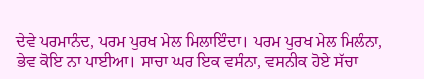ਦੇਵੇ ਪਰਮਾਨੰਦ, ਪਰਮ ਪੁਰਖ ਮੇਲ ਮਿਲਾਇੰਦਾ। ਪਰਮ ਪੁਰਖ ਮੇਲ ਮਿਲੰਨਾ, ਭੇਵ ਕੋਇ ਨਾ ਪਾਈਆ। ਸਾਚਾ ਘਰ ਇਕ ਵਸੰਨਾ, ਵਸਨੀਕ ਹੋਏ ਸੱਚਾ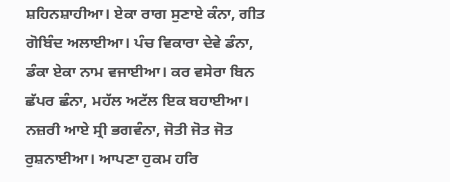ਸ਼ਹਿਨਸ਼ਾਹੀਆ। ਏਕਾ ਰਾਗ ਸੁਣਾਏ ਕੰਨਾ, ਗੀਤ ਗੋਬਿੰਦ ਅਲਾਈਆ। ਪੰਚ ਵਿਕਾਰਾ ਦੇਵੇ ਡੰਨਾ, ਡੰਕਾ ਏਕਾ ਨਾਮ ਵਜਾਈਆ। ਕਰ ਵਸੇਰਾ ਬਿਨ ਛੱਪਰ ਛੰਨਾ, ਮਹੱਲ ਅਟੱਲ ਇਕ ਬਹਾਈਆ। ਨਜ਼ਰੀ ਆਏ ਸ੍ਰੀ ਭਗਵੰਨਾ, ਜੋਤੀ ਜੋਤ ਜੋਤ ਰੁਸ਼ਨਾਈਆ। ਆਪਣਾ ਹੁਕਮ ਹਰਿ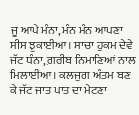ਜੂ ਆਪੇ ਮੰਨਾ, ਮੰਨ ਮੰਨ ਆਪਣਾ ਸੀਸ ਝੁਕਾਈਆ। ਸਾਚਾ ਹੁਕਮ ਦੇਵੇ ਜੱਟ ਧੰਨਾ, ਗ਼ਰੀਬ ਨਿਮਾਣਿਆਂ ਨਾਲ ਮਿਲਾਈਆ। ਕਲਜੁਗ ਅੰਤਮ ਬਣ ਕੇ ਜੱਟ ਜਾਤ ਪਾਤ ਦਾ ਮੇਟਣਾ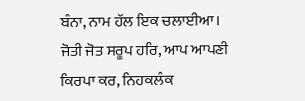ਬੰਨਾ, ਨਾਮ ਹੱਲ ਇਕ ਚਲਾਈਆ। ਜੋਤੀ ਜੋਤ ਸਰੂਪ ਹਰਿ, ਆਪ ਆਪਣੀ ਕਿਰਪਾ ਕਰ, ਨਿਹਕਲੰਕ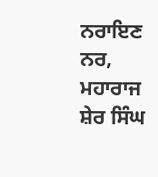ਨਰਾਇਣ ਨਰ, ਮਹਾਰਾਜ ਸ਼ੇਰ ਸਿੰਘ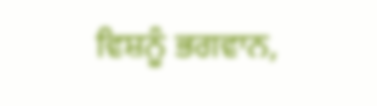ਵਿਸ਼ਨੂੰ ਭਗਵਾਨ,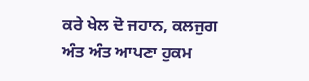ਕਰੇ ਖੇਲ ਦੋ ਜਹਾਨ, ਕਲਜੁਗ ਅੰਤ ਅੰਤ ਆਪਣਾ ਹੁਕਮ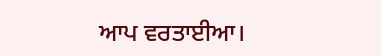ਆਪ ਵਰਤਾਈਆ।